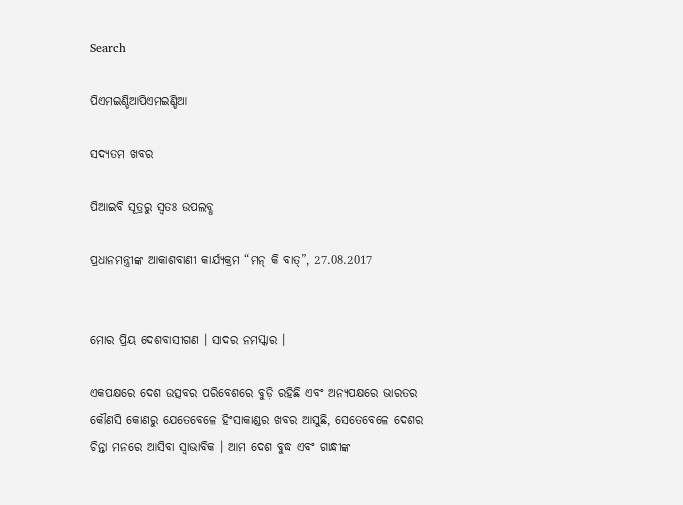Search

ପିଏମଇଣ୍ଡିଆପିଏମଇଣ୍ଡିଆ

ସଦ୍ୟତମ ଖବର

ପିଆଇବି ସୂତ୍ରରୁ ସ୍ବତଃ ଉପଲବ୍ଧ

ପ୍ରଧାନମନ୍ତ୍ରୀଙ୍କ ଆକାଶବାଣୀ କାର୍ଯ୍ୟକ୍ରମ “ମନ୍ କି ବାତ୍”, 27.08.2017


ମୋର ପ୍ରିୟ ଦେଶବାସୀଗଣ । ସାଦର ନମସ୍କାର ।

ଏକପକ୍ଷରେ ଦେଶ ଉତ୍ସବର ପରିବେଶରେ ବୁଡ଼ି ରହିଛି ଏବଂ ଅନ୍ୟପକ୍ଷରେ ଭାରତର କୌଣସି କୋଣରୁ ଯେତେବେଳେ ହିଂସାକାଣ୍ଡର ଖବର ଆସୁଛି, ସେତେବେଳେ ଦେଶର ଚିନ୍ତା ମନରେ ଆସିବା ସ୍ୱାଭାବିକ । ଆମ ଦେଶ ବୁଦ୍ଧ ଏବଂ ଗାନ୍ଧୀଙ୍କ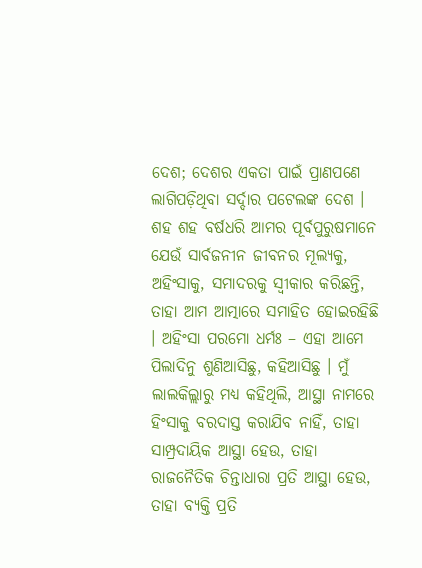ଦେଶ; ଦେଶର ଏକତା ପାଇଁ ପ୍ରାଣପଣେ ଲାଗିପଡ଼ିଥିବା ସର୍ଦ୍ଦାର ପଟେଲଙ୍କ ଦେଶ । ଶହ ଶହ ବର୍ଷଧରି ଆମର ପୂର୍ବପୁରୁଷମାନେ ଯେଉଁ ସାର୍ବଜନୀନ ଜୀବନର ମୂଲ୍ୟକୁ, ଅହିଂସାକୁ, ସମାଦରକୁ ସ୍ୱୀକାର କରିଛନ୍ତି, ତାହା ଆମ ଆତ୍ମାରେ ସମାହିତ ହୋଇରହିଛି । ଅହିଂସା ପରମୋ ଧର୍ମଃ – ଏହା ଆମେ ପିଲାଦିନୁ ଶୁଣିଆସିଛୁ, କହିଆସିଛୁ । ମୁଁ ଲାଲକିଲ୍ଲାରୁ ମଧ୍ୟ କହିଥିଲି, ଆସ୍ଥା ନାମରେ ହିଂସାକୁ ବରଦାସ୍ତ କରାଯିବ ନାହିଁ, ତାହା ସାମ୍ପ୍ରଦାୟିକ ଆସ୍ଥା ହେଉ, ତାହା ରାଜନୈତିକ ଚିନ୍ତାଧାରା ପ୍ରତି ଆସ୍ଥା ହେଉ, ତାହା ବ୍ୟକ୍ତି ପ୍ରତି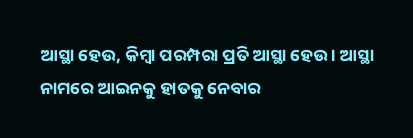ଆସ୍ଥା ହେଉ, କିମ୍ବା ପରମ୍ପରା ପ୍ରତି ଆସ୍ଥା ହେଉ । ଆସ୍ଥା ନାମରେ ଆଇନକୁ ହାତକୁ ନେବାର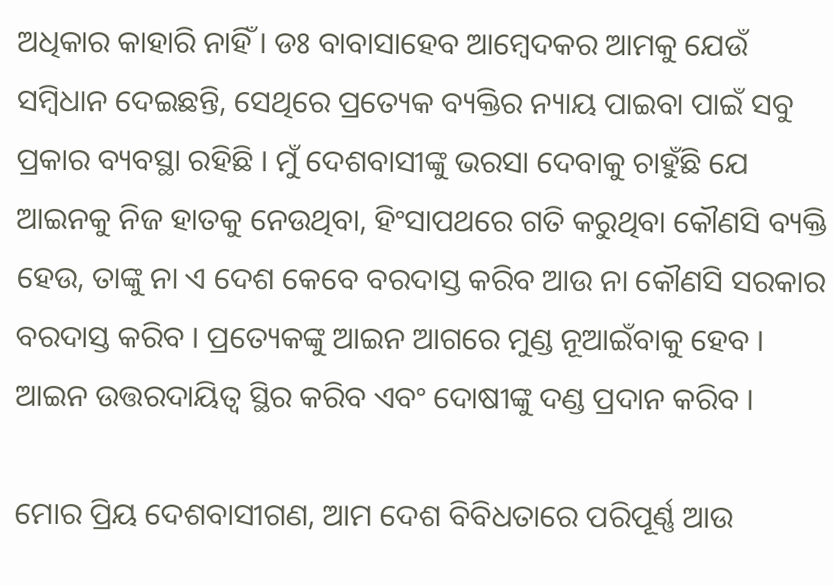ଅଧିକାର କାହାରି ନାହିଁ । ଡଃ ବାବାସାହେବ ଆମ୍ବେଦକର ଆମକୁ ଯେଉଁ ସମ୍ବିଧାନ ଦେଇଛନ୍ତି, ସେଥିରେ ପ୍ରତ୍ୟେକ ବ୍ୟକ୍ତିର ନ୍ୟାୟ ପାଇବା ପାଇଁ ସବୁ ପ୍ରକାର ବ୍ୟବସ୍ଥା ରହିଛି । ମୁଁ ଦେଶବାସୀଙ୍କୁ ଭରସା ଦେବାକୁ ଚାହୁଁଛି ଯେ ଆଇନକୁ ନିଜ ହାତକୁ ନେଉଥିବା, ହିଂସାପଥରେ ଗତି କରୁଥିବା କୌଣସି ବ୍ୟକ୍ତି ହେଉ, ତାଙ୍କୁ ନା ଏ ଦେଶ କେବେ ବରଦାସ୍ତ କରିବ ଆଉ ନା କୌଣସି ସରକାର ବରଦାସ୍ତ କରିବ । ପ୍ରତ୍ୟେକଙ୍କୁ ଆଇନ ଆଗରେ ମୁଣ୍ଡ ନୂଆଇଁବାକୁ ହେବ । ଆଇନ ଉତ୍ତରଦାୟିତ୍ୱ ସ୍ଥିର କରିବ ଏବଂ ଦୋଷୀଙ୍କୁ ଦଣ୍ଡ ପ୍ରଦାନ କରିବ ।

ମୋର ପ୍ରିୟ ଦେଶବାସୀଗଣ, ଆମ ଦେଶ ବିବିଧତାରେ ପରିପୂର୍ଣ୍ଣ ଆଉ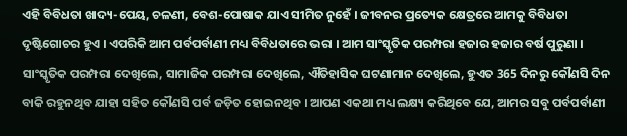ଏହି ବିବିଧତା ଖାଦ୍ୟ-ପେୟ, ଚଳଣୀ, ବେଶ-ପୋଷାକ ଯାଏ ସୀମିତ ନୁହେଁ । ଜୀବନର ପ୍ରତ୍ୟେକ କ୍ଷେତ୍ରରେ ଆମକୁ ବିବିଧତା ଦୃଷ୍ଟିଗୋଚର ହୁଏ । ଏପରିକି ଆମ ପର୍ବପର୍ବାଣୀ ମଧ୍ୟ ବିବିଧତାରେ ଭରା । ଆମ ସାଂସ୍କୃତିକ ପରମ୍ପରା ହଜାର ହଜାର ବର୍ଷ ପୁରୁଣା । ସାଂସ୍କୃତିକ ପରମ୍ପରା ଦେଖିଲେ, ସାମାଜିକ ପରମ୍ପରା ଦେଖିଲେ, ଐତିହାସିକ ଘଟଣାମାନ ଦେଖିଲେ, ହୁଏତ 365 ଦିନରୁ କୌଣସି ଦିନ ବାକି ରହୁନଥିବ ଯାହା ସହିତ କୌଣସି ପର୍ବ ଜଡ଼ିତ ହୋଇନଥିବ । ଆପଣ ଏକଥା ମଧ୍ୟ ଲକ୍ଷ୍ୟ କରିଥିବେ ଯେ, ଆମର ସବୁ ପର୍ବପର୍ବାଣୀ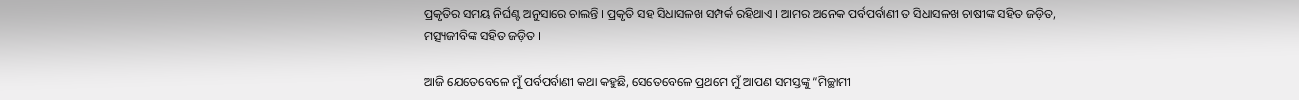ପ୍ରକୃତିର ସମୟ ନିର୍ଘଣ୍ଟ ଅନୁସାରେ ଚାଲନ୍ତି । ପ୍ରକୃତି ସହ ସିଧାସଳଖ ସମ୍ପର୍କ ରହିଥାଏ । ଆମର ଅନେକ ପର୍ବପର୍ବାଣୀ ତ ସିଧାସଳଖ ଚାଷୀଙ୍କ ସହିତ ଜଡ଼ିତ, ମତ୍ସ୍ୟଜୀବିଙ୍କ ସହିତ ଜଡ଼ିତ ।

ଆଜି ଯେତେବେଳେ ମୁଁ ପର୍ବପର୍ବାଣୀ କଥା କହୁଛି, ସେତେବେଳେ ପ୍ରଥମେ ମୁଁ ଆପଣ ସମସ୍ତଙ୍କୁ “ମିଚ୍ଛାମୀ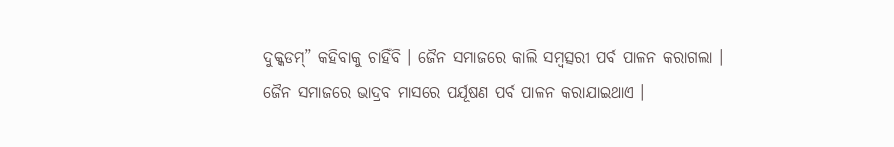ଦୁକ୍କଡମ୍” କହିବାକୁ ଚାହିଁବି । ଜୈନ ସମାଜରେ କାଲି ସମ୍ବତ୍ସରୀ ପର୍ବ ପାଳନ କରାଗଲା । ଜୈନ ସମାଜରେ ଭାଦ୍ରବ ମାସରେ ପର୍ଯୂଷଣ ପର୍ବ ପାଳନ କରାଯାଇଥାଏ ।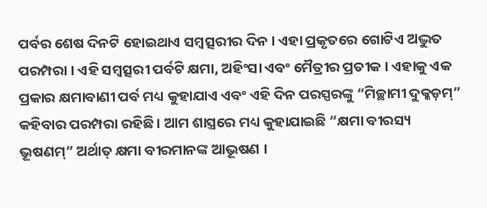ପର୍ବର ଶେଷ ଦିନଟି ହୋଇଥାଏ ସମ୍ବତ୍ସରୀର ଦିନ । ଏହା ପ୍ରକୃତରେ ଗୋଟିଏ ଅଦ୍ଭୁତ ପରମ୍ପରା । ଏହି ସମ୍ବତ୍ସରୀ ପର୍ବଟି କ୍ଷମା, ଅହିଂସା ଏବଂ ମୈତ୍ରୀର ପ୍ରତୀକ । ଏହାକୁ ଏକ ପ୍ରକାର କ୍ଷମାବାଣୀ ପର୍ବ ମଧ୍ୟ କୁହାଯାଏ ଏବଂ ଏହି ଦିନ ପରସ୍ପରଙ୍କୁ “ମିଚ୍ଛାମୀ ଦୁକ୍କଡ଼ମ୍” କହିବାର ପରମ୍ପରା ରହିଛି । ଆମ ଶାସ୍ତ୍ରରେ ମଧ୍ୟ କୁହାଯାଇଛି “କ୍ଷମା ବୀରସ୍ୟ ଭୂଷଣମ୍” ଅର୍ଥାତ୍ କ୍ଷମା ବୀରମାନଙ୍କ ଆଭୂଷଣ ।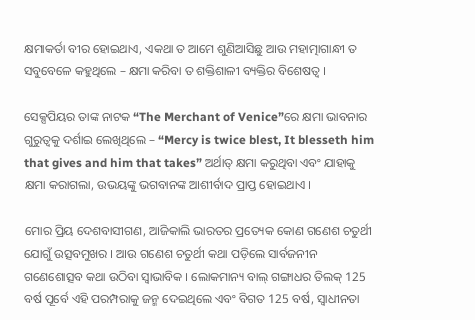କ୍ଷମାକର୍ତା ବୀର ହୋଇଥାଏ, ଏକଥା ତ ଆମେ ଶୁଣିଆସିଛୁ ଆଉ ମହାତ୍ମାଗାନ୍ଧୀ ତ ସବୁବେଳେ କହୁଥିଲେ – କ୍ଷମା କରିବା ତ ଶକ୍ତିଶାଳୀ ବ୍ୟକ୍ତିର ବିଶେଷତ୍ୱ ।

ସେକ୍ସପିୟର ତାଙ୍କ ନାଟକ “The Merchant of Venice”ରେ କ୍ଷମା ଭାବନାର ଗୁରୁତ୍ୱକୁ ଦର୍ଶାଇ ଲେଖିଥିଲେ – “Mercy is twice blest, It blesseth him that gives and him that takes” ଅର୍ଥାତ୍ କ୍ଷମା କରୁଥିବା ଏବଂ ଯାହାକୁ କ୍ଷମା କରାଗଲା, ଉଭୟଙ୍କୁ ଭଗବାନଙ୍କ ଆଶୀର୍ବାଦ ପ୍ରାପ୍ତ ହୋଇଥାଏ ।

ମୋର ପ୍ରିୟ ଦେଶବାସୀଗଣ, ଆଜିକାଲି ଭାରତର ପ୍ରତ୍ୟେକ କୋଣ ଗଣେଶ ଚତୁର୍ଥୀ ଯୋଗୁଁ ଉତ୍ସବମୁଖର । ଆଉ ଗଣେଶ ଚତୁର୍ଥୀ କଥା ପଡ଼ିଲେ ସାର୍ବଜନୀନ ଗଣେଶୋତ୍ସବ କଥା ଉଠିବା ସ୍ୱାଭାବିକ । ଲୋକମାନ୍ୟ ବାଲ୍ ଗଙ୍ଗାଧର ତିଲକ୍ 125 ବର୍ଷ ପୂର୍ବେ ଏହି ପରମ୍ପରାକୁ ଜନ୍ମ ଦେଇଥିଲେ ଏବଂ ବିଗତ 125 ବର୍ଷ, ସ୍ୱାଧୀନତା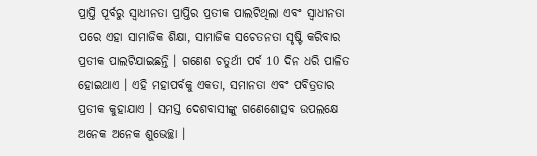ପ୍ରାପ୍ତି ପୂର୍ବରୁ ସ୍ୱାଧୀନତା ପ୍ରାପ୍ତିର ପ୍ରତୀକ ପାଲଟିଥିଲା ଏବଂ ସ୍ୱାଧୀନତା ପରେ ଏହା ସାମାଜିକ ଶିକ୍ଷା, ସାମାଜିକ ସଚେତନତା ସୃଷ୍ଟି କରିବାର ପ୍ରତୀକ ପାଲଟିଯାଇଛନ୍ତି । ଗଣେଶ ଚତୁର୍ଥୀ ପର୍ବ 10 ଦିନ ଧରି ପାଳିତ ହୋଇଥାଏ । ଏହି ମହାପର୍ବକୁ ଏକତା, ସମାନତା ଏବଂ ପବିତ୍ରତାର ପ୍ରତୀକ କୁହାଯାଏ । ସମସ୍ତ ଦେଶବାସୀଙ୍କୁ ଗଣେଶୋତ୍ସବ ଉପଲକ୍ଷେ ଅନେକ ଅନେକ ଶୁଭେଚ୍ଛା ।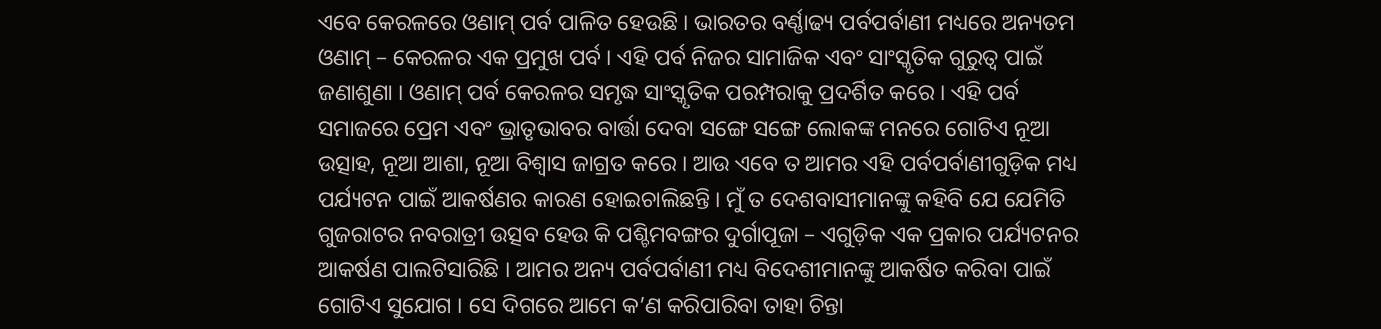ଏବେ କେରଳରେ ଓଣାମ୍ ପର୍ବ ପାଳିତ ହେଉଛି । ଭାରତର ବର୍ଣ୍ଣାଢ୍ୟ ପର୍ବପର୍ବାଣୀ ମଧ୍ୟରେ ଅନ୍ୟତମ ଓଣାମ୍ – କେରଳର ଏକ ପ୍ରମୁଖ ପର୍ବ । ଏହି ପର୍ବ ନିଜର ସାମାଜିକ ଏବଂ ସାଂସ୍କୃତିକ ଗୁରୁତ୍ୱ ପାଇଁ ଜଣାଶୁଣା । ଓଣାମ୍ ପର୍ବ କେରଳର ସମୃଦ୍ଧ ସାଂସ୍କୃତିକ ପରମ୍ପରାକୁ ପ୍ରଦର୍ଶିତ କରେ । ଏହି ପର୍ବ ସମାଜରେ ପ୍ରେମ ଏବଂ ଭ୍ରାତୃଭାବର ବାର୍ତ୍ତା ଦେବା ସଙ୍ଗେ ସଙ୍ଗେ ଲୋକଙ୍କ ମନରେ ଗୋଟିଏ ନୂଆ ଉତ୍ସାହ, ନୂଆ ଆଶା, ନୂଆ ବିଶ୍ୱାସ ଜାଗ୍ରତ କରେ । ଆଉ ଏବେ ତ ଆମର ଏହି ପର୍ବପର୍ବାଣୀଗୁଡ଼ିକ ମଧ୍ୟ ପର୍ଯ୍ୟଟନ ପାଇଁ ଆକର୍ଷଣର କାରଣ ହୋଇଚାଲିଛନ୍ତି । ମୁଁ ତ ଦେଶବାସୀମାନଙ୍କୁ କହିବି ଯେ ଯେମିତି ଗୁଜରାଟର ନବରାତ୍ରୀ ଉତ୍ସବ ହେଉ କି ପଶ୍ଚିମବଙ୍ଗର ଦୁର୍ଗାପୂଜା – ଏଗୁଡ଼ିକ ଏକ ପ୍ରକାର ପର୍ଯ୍ୟଟନର ଆକର୍ଷଣ ପାଲଟିସାରିଛି । ଆମର ଅନ୍ୟ ପର୍ବପର୍ବାଣୀ ମଧ୍ୟ ବିଦେଶୀମାନଙ୍କୁ ଆକର୍ଷିତ କରିବା ପାଇଁ ଗୋଟିଏ ସୁଯୋଗ । ସେ ଦିଗରେ ଆମେ କ’ଣ କରିପାରିବା ତାହା ଚିନ୍ତା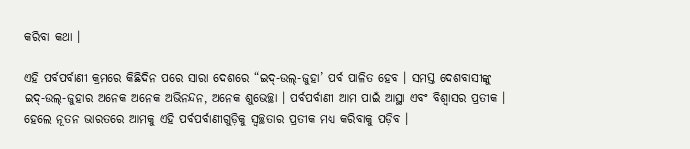କରିବା କଥା ।

ଏହି ପର୍ବପର୍ବାଣୀ କ୍ରମରେ କିଛିଦିନ ପରେ ସାରା ଦେଶରେ “ଇଦ୍-ଉଲ୍-ଜୁହା’ ପର୍ବ ପାଳିତ ହେବ । ସମସ୍ତ ଦେଶବାସୀଙ୍କୁ ଇଦ୍-ଉଲ୍-ଜୁହାର ଅନେକ ଅନେକ ଅଭିନନ୍ଦନ, ଅନେକ ଶୁଭେଚ୍ଛା । ପର୍ବପର୍ବାଣୀ ଆମ ପାଇଁ ଆସ୍ଥା ଏବଂ ବିଶ୍ୱାସର ପ୍ରତୀକ । ହେଲେ ନୂତନ ଭାରତରେ ଆମକୁ ଏହି ପର୍ବପର୍ବାଣୀଗୁଡ଼ିକୁ ସ୍ୱଚ୍ଛତାର ପ୍ରତୀକ ମଧ୍ୟ କରିବାକୁ ପଡ଼ିବ ।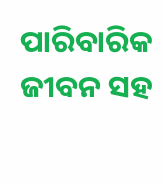ପାରିବାରିକ ଜୀବନ ସହ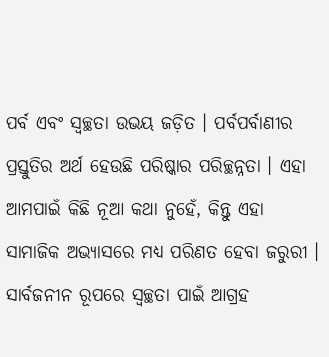ପର୍ବ ଏବଂ ସ୍ୱଚ୍ଛତା ଉଭୟ ଜଡ଼ିତ । ପର୍ବପର୍ବାଣୀର ପ୍ରସ୍ତୁତିର ଅର୍ଥ ହେଉଛି ପରିଷ୍କାର ପରିଚ୍ଛନ୍ନତା । ଏହା ଆମପାଇଁ କିଛି ନୂଆ କଥା ନୁହେଁ, କିନ୍ତୁ ଏହା ସାମାଜିକ ଅଭ୍ୟାସରେ ମଧ୍ୟ ପରିଣତ ହେବା ଜରୁରୀ । ସାର୍ବଜନୀନ ରୂପରେ ସ୍ୱଚ୍ଛତା ପାଇଁ ଆଗ୍ରହ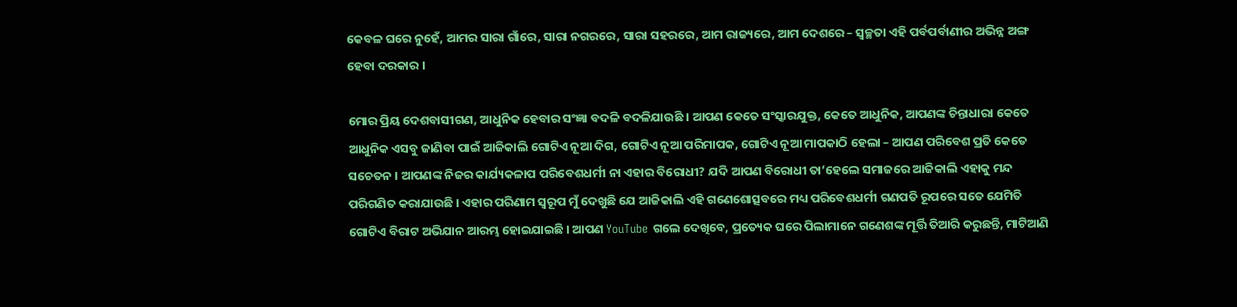କେବଳ ଘରେ ନୁହେଁ, ଆମର ସାରା ଗାଁରେ, ସାରା ନଗରରେ, ସାରା ସହରରେ, ଆମ ରାଜ୍ୟରେ, ଆମ ଦେଶରେ – ସ୍ୱଚ୍ଛତା ଏହି ପର୍ବପର୍ବାଣୀର ଅଭିନ୍ନ ଅଙ୍ଗ ହେବା ଦରକାର ।

ମୋର ପ୍ରିୟ ଦେଶବାସୀଗଣ, ଆଧୁନିକ ହେବାର ସଂଜ୍ଞା ବଦଳି ବଦଳିଯାଉଛି । ଆପଣ କେତେ ସଂସ୍କାରଯୁକ୍ତ, କେତେ ଆଧୁନିକ, ଆପଣଙ୍କ ଚିନ୍ତାଧାରା କେତେ ଆଧୁନିକ ଏସବୁ ଜାଣିବା ପାଇଁ ଆଜିକାଲି ଗୋଟିଏ ନୂଆ ଦିଗ, ଗୋଟିଏ ନୂଆ ପରିମାପକ, ଗୋଟିଏ ନୂଆ ମାପକାଠି ହେଲା – ଆପଣ ପରିବେଶ ପ୍ରତି କେତେ ସଚେତନ । ଆପଣଙ୍କ ନିଜର କାର୍ଯ୍ୟକଳାପ ପରିବେଶଧର୍ମୀ ନା ଏହାର ବିରୋଧୀ? ଯଦି ଆପଣ ବିରୋଧୀ ତା’ହେଲେ ସମାଜରେ ଆଜିକାଲି ଏହାକୁ ମନ୍ଦ ପରିଗଣିତ କରାଯାଉଛି । ଏହାର ପରିଣାମ ସ୍ୱରୂପ ମୁଁ ଦେଖୁଛି ଯେ ଆଜିକାଲି ଏହି ଗଣେଶୋତ୍ସବରେ ମଧ୍ୟ ପରିବେଶଧର୍ମୀ ଗଣପତି ରୂପରେ ସତେ ଯେମିତି ଗୋଟିଏ ବିରାଟ ଅଭିଯାନ ଆରମ୍ଭ ହୋଇଯାଇଛି । ଆପଣ YouTube ଗଲେ ଦେଖିବେ, ପ୍ରତ୍ୟେକ ଘରେ ପିଲାମାନେ ଗଣେଶଙ୍କ ମୂର୍ତ୍ତି ତିଆରି କରୁଛନ୍ତି, ମାଟିଆଣି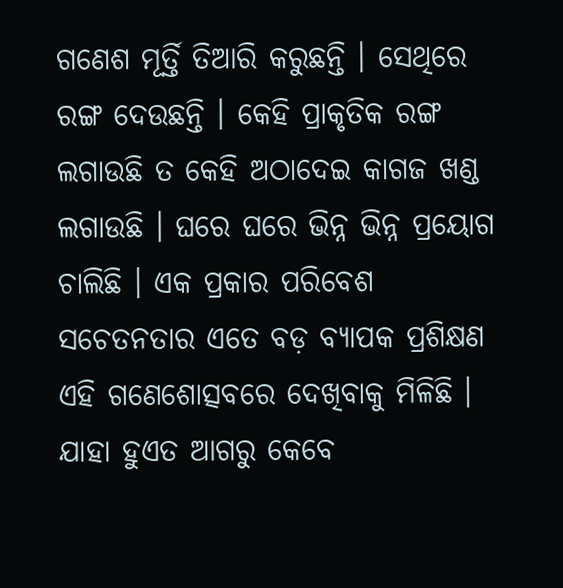ଗଣେଶ ମୂର୍ତ୍ତି ତିଆରି କରୁଛନ୍ତି । ସେଥିରେ ରଙ୍ଗ ଦେଉଛନ୍ତି । କେହି ପ୍ରାକୃତିକ ରଙ୍ଗ ଲଗାଉଛି ତ କେହି ଅଠାଦେଇ କାଗଜ ଖଣ୍ଡ ଲଗାଉଛି । ଘରେ ଘରେ ଭିନ୍ନ ଭିନ୍ନ ପ୍ରୟୋଗ ଚାଲିଛି । ଏକ ପ୍ରକାର ପରିବେଶ ସଚେତନତାର ଏତେ ବଡ଼ ବ୍ୟାପକ ପ୍ରଶିକ୍ଷଣ ଏହି ଗଣେଶୋତ୍ସବରେ ଦେଖିବାକୁ ମିଳିଛି । ଯାହା ହୁଏତ ଆଗରୁ କେବେ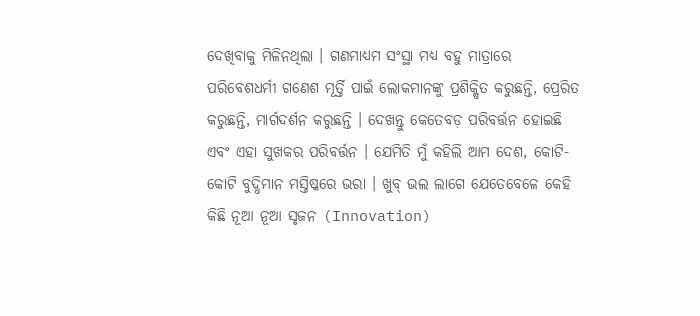ଦେଖିବାକୁ ମିଳିନଥିଲା । ଗଣମାଧ୍ୟମ ସଂସ୍ଥା ମଧ୍ୟ ବହୁ ମାତ୍ରାରେ ପରିବେଶଧର୍ମୀ ଗଣେଶ ମୂର୍ତ୍ତି ପାଇଁ ଲୋକମାନଙ୍କୁ ପ୍ରଶିକ୍ଷିତ କରୁଛନ୍ତି, ପ୍ରେରିତ କରୁଛନ୍ତି, ମାର୍ଗଦର୍ଶନ କରୁଛନ୍ତି । ଦେଖନ୍ତୁ କେତେବଡ଼ ପରିବର୍ତ୍ତନ ହୋଇଛି ଏବଂ ଏହା ସୁଖକର ପରିବର୍ତ୍ତନ । ଯେମିତି ମୁଁ କହିଲି ଆମ ଦେଶ, କୋଟି-କୋଟି ବୁଦ୍ଧିମାନ ମସ୍ତିଷ୍କରେ ଭରା । ଖୁବ୍ ଭଲ ଲାଗେ ଯେତେବେଳେ କେହି କିଛି ନୂଆ ନୂଆ ସୃଜନ (Innovation)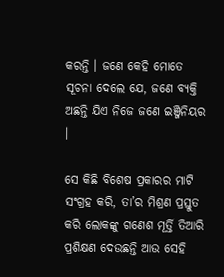କରନ୍ତି । ଜଣେ କେହି ମୋତେ ସୂଚନା ଦେଲେ ଯେ, ଜଣେ ବ୍ୟକ୍ତି ଅଛନ୍ତି ଯିଏ ନିଜେ ଜଣେ ଇଞ୍ଜିନିୟର ।

ସେ କିଛି ବିଶେଷ ପ୍ରକାରର ମାଟି ସଂଗ୍ରହ କରି, ତା’ର ମିଶ୍ରଣ ପ୍ରସ୍ତୁତ କରି ଲୋକଙ୍କୁ ଗଣେଶ ମୂର୍ତ୍ତି ତିଆରି ପ୍ରଶିକ୍ଷଣ ଦେଉଛନ୍ତି ଆଉ ସେହି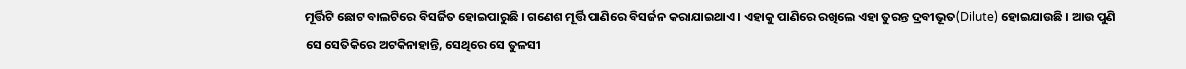ମୂର୍ତ୍ତିଟି ଛୋଟ ବାଲଟିରେ ବିସର୍ଜିତ ହୋଇପାରୁଛି । ଗଣେଶ ମୂର୍ତ୍ତି ପାଣିରେ ବିସର୍ଜନ କରାଯାଇଥାଏ । ଏହାକୁ ପାଣିରେ ରଖିଲେ ଏହା ତୁରନ୍ତ ଦ୍ରବୀଭୂତ(Dilute) ହୋଇଯାଉଛି । ଆଉ ପୁଣି ସେ ସେତିକିରେ ଅଟକିନାହାନ୍ତି, ସେଥିରେ ସେ ତୁଳସୀ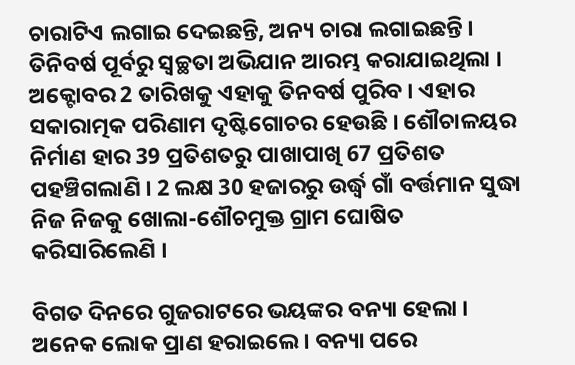ଚାରାଟିଏ ଲଗାଇ ଦେଇଛନ୍ତି, ଅନ୍ୟ ଚାରା ଲଗାଇଛନ୍ତି । ତିନିବର୍ଷ ପୂର୍ବରୁ ସ୍ୱଚ୍ଛତା ଅଭିଯାନ ଆରମ୍ଭ କରାଯାଇଥିଲା । ଅକ୍ଟୋବର 2 ତାରିଖକୁ ଏହାକୁ ତିନବର୍ଷ ପୁରିବ । ଏହାର ସକାରାତ୍ମକ ପରିଣାମ ଦୃଷ୍ଟିଗୋଚର ହେଉଛି । ଶୌଚାଳୟର ନିର୍ମାଣ ହାର 39 ପ୍ରତିଶତରୁ ପାଖାପାଖି 67 ପ୍ରତିଶତ ପହଞ୍ଚିଗଲାଣି । 2 ଲକ୍ଷ 30 ହଜାରରୁ ଉର୍ଦ୍ଧ୍ଵ ଗାଁ ବର୍ତ୍ତମାନ ସୁଦ୍ଧା ନିଜ ନିଜକୁ ଖୋଲା-ଶୌଚମୁକ୍ତ ଗ୍ରାମ ଘୋଷିତ କରିସାରିଲେଣି ।

ବିଗତ ଦିନରେ ଗୁଜରାଟରେ ଭୟଙ୍କର ବନ୍ୟା ହେଲା । ଅନେକ ଲୋକ ପ୍ରାଣ ହରାଇଲେ । ବନ୍ୟା ପରେ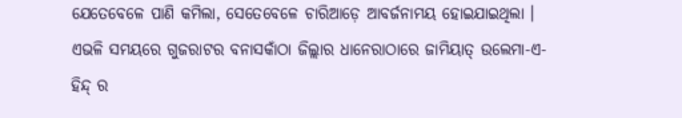ଯେତେବେଳେ ପାଣି କମିଲା, ସେତେବେଳେ ଚାରିଆଡ଼େ ଆବର୍ଜନାମୟ ହୋଇଯାଇଥିଲା । ଏଭଳି ସମୟରେ ଗୁଜରାଟର ବନାସକାଁଠା ଜିଲ୍ଲାର ଧାନେରାଠାରେ ଜାମିୟାତ୍ ଉଲେମା-ଏ-ହିନ୍ଦ୍ ର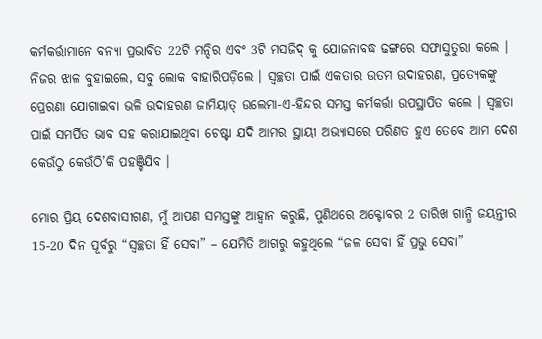କର୍ମକର୍ତ୍ତାମାନେ ବନ୍ୟା ପ୍ରଭାବିତ 22ଟି ମନ୍ଦିର ଏବଂ 3ଟି ମସଜିଦ୍ କୁ ଯୋଜନାବଦ୍ଧ ଢଙ୍ଗରେ ସଫାସୁତୁରା କଲେ । ନିଜର ଝାଳ ବୁହାଇଲେ, ସବୁ ଲୋକ ବାହାରିପଡ଼ିଲେ । ସ୍ୱଚ୍ଛତା ପାଇଁ ଏକତାର ଉତମ ଉଦାହରଣ, ପ୍ରତ୍ୟେକଙ୍କୁ ପ୍ରେରଣା ଯୋଗାଇବା ଭଳି ଉଦାହରଣ ଜାମିୟାତ୍ ଉଲେମା-ଏ-ହିନ୍ଦର ସମସ୍ତ କର୍ମକର୍ତ୍ତା ଉପସ୍ଥାପିତ କଲେ । ସ୍ୱଚ୍ଛତା ପାଇଁ ସମର୍ପିତ ଭାବ ସହ କରାଯାଇଥିବା ଚେଷ୍ଟା ଯଦି ଆମର ସ୍ଥାୟୀ ଅଭ୍ୟାସରେ ପରିଣତ ହୁଏ ତେବେ ଆମ ଦେଶ କେଉଁଠୁ କେଉଁଠି’କି ପହଞ୍ଚିଯିବ ।

ମୋର ପ୍ରିୟ ଦେଶବାସୀଗଣ, ମୁଁ ଆପଣ ସମସ୍ତଙ୍କୁ ଆହ୍ୱାନ କରୁଛି, ପୁଣିଥରେ ଅକ୍ଟୋବର 2 ତାରିଖ ଗାନ୍ଧି ଜୟନ୍ତୀର 15-20 ଦିନ ପୂର୍ବରୁ “ସ୍ୱଚ୍ଛତା ହିଁ ସେବା” – ଯେମିତି ଆଗରୁ କହୁଥିଲେ “ଜଳ ସେବା ହିଁ ପ୍ରଭୁ ସେବା”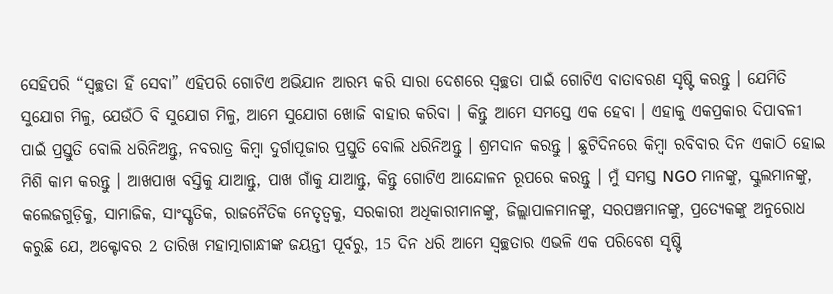ସେହିପରି “ସ୍ୱଚ୍ଛତା ହିଁ ସେବା” ଏହିପରି ଗୋଟିଏ ଅଭିଯାନ ଆରମ୍ଭ କରି ସାରା ଦେଶରେ ସ୍ୱଚ୍ଛତା ପାଇଁ ଗୋଟିଏ ବାତାବରଣ ସୃଷ୍ଟି କରନ୍ତୁ । ଯେମିତି ସୁଯୋଗ ମିଳୁ, ଯେଉଁଠି ବି ସୁଯୋଗ ମିଳୁ, ଆମେ ସୁଯୋଗ ଖୋଜି ବାହାର କରିବା । କିନ୍ତୁ ଆମେ ସମସ୍ତେ ଏକ ହେବା । ଏହାକୁ ଏକପ୍ରକାର ଦିପାବଳୀ ପାଇଁ ପ୍ରସ୍ତୁତି ବୋଲି ଧରିନିଅନ୍ତୁ, ନବରାତ୍ର କିମ୍ବା ଦୁର୍ଗାପୂଜାର ପ୍ରସ୍ତୁତି ବୋଲି ଧରିନିଅନ୍ତୁ । ଶ୍ରମଦାନ କରନ୍ତୁ । ଛୁଟିଦିନରେ କିମ୍ବା ରବିବାର ଦିନ ଏକାଠି ହୋଇ ମିଶି କାମ କରନ୍ତୁ । ଆଖପାଖ ବସ୍ତିକୁ ଯାଆନ୍ତୁ, ପାଖ ଗାଁକୁ ଯାଆନ୍ତୁ, କିନ୍ତୁ ଗୋଟିଏ ଆନ୍ଦୋଳନ ରୂପରେ କରନ୍ତୁ । ମୁଁ ସମସ୍ତ NGO ମାନଙ୍କୁ, ସ୍କୁଲମାନଙ୍କୁ, କଲେଜଗୁଡ଼ିକୁ, ସାମାଜିକ, ସାଂସ୍କୃତିକ, ରାଜନୈତିକ ନେତୃତ୍ୱକୁ, ସରକାରୀ ଅଧିକାରୀମାନଙ୍କୁ, ଜିଲ୍ଲାପାଳମାନଙ୍କୁ, ସରପଞ୍ଚମାନଙ୍କୁ, ପ୍ରତ୍ୟେକଙ୍କୁ ଅନୁରୋଧ କରୁଛି ଯେ, ଅକ୍ଟୋବର 2 ତାରିଖ ମହାତ୍ମାଗାନ୍ଧୀଙ୍କ ଜୟନ୍ତୀ ପୂର୍ବରୁ, 15 ଦିନ ଧରି ଆମେ ସ୍ୱଚ୍ଛତାର ଏଭଳି ଏକ ପରିବେଶ ସୃଷ୍ଟି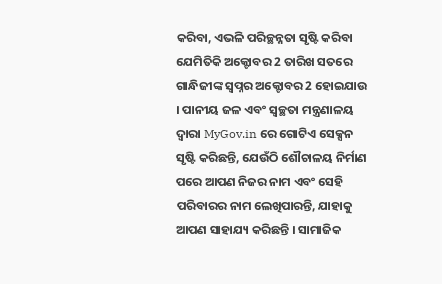କରିବା, ଏଭଳି ପରିଚ୍ଛନ୍ନତା ସୃଷ୍ଟି କରିବା ଯେମିତିକି ଅକ୍ଟୋବର 2 ତାରିଖ ସତରେ ଗାନ୍ଧିଜୀଙ୍କ ସ୍ୱପ୍ନର ଅକ୍ଟୋବର 2 ହୋଇଯାଉ । ପାନୀୟ ଜଳ ଏବଂ ସ୍ୱଚ୍ଛତା ମନ୍ତ୍ରଣାଳୟ ଦ୍ୱାରା MyGov.in ରେ ଗୋଟିଏ ସେକ୍ସନ ସୃଷ୍ଟି କରିଛନ୍ତି, ଯେଉଁଠି ଶୌଚାଳୟ ନିର୍ମାଣ ପରେ ଆପଣ ନିଜର ନାମ ଏବଂ ସେହି ପରିବାରର ନାମ ଲେଖିପାରନ୍ତି, ଯାହାକୁ ଆପଣ ସାହାଯ୍ୟ କରିଛନ୍ତି । ସାମାଜିକ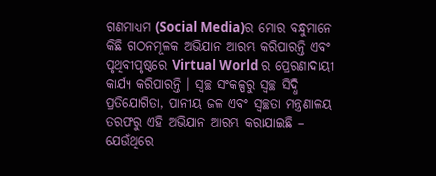ଗଣମାଧ୍ୟମ (Social Media)ର ମୋର ବନ୍ଧୁମାନେ କିଛି ଗଠନମୂଳକ ଅଭିଯାନ ଆରମ୍ଭ କରିପାରନ୍ତି ଏବଂ ପୃଥିବୀପୃଷ୍ଠରେ Virtual World ର ପ୍ରେରଣାଦାୟୀ କାର୍ଯ୍ୟ କରିପାରନ୍ତି । ସ୍ୱଚ୍ଛ ସଂକଳ୍ପରୁ ସ୍ୱଚ୍ଛ ସିଦ୍ଧି ପ୍ରତିଯୋଗିତା, ପାନୀୟ ଜଳ ଏବଂ ସ୍ୱଚ୍ଛତା ମନ୍ତ୍ରଣାଳୟ ତରଫରୁ ଏହି ଅଭିଯାନ ଆରମ୍ଭ କରାଯାଇଛି – ଯେଉଁଥିରେ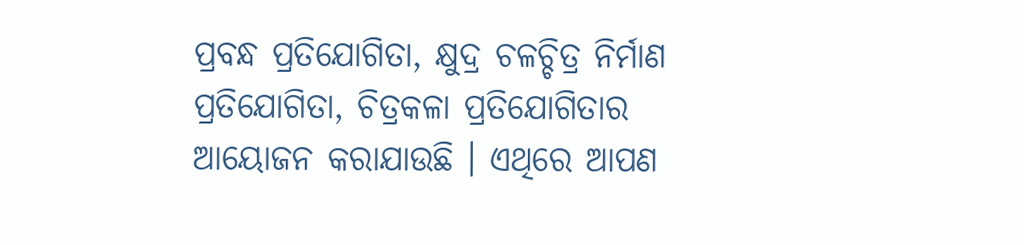ପ୍ରବନ୍ଧ ପ୍ରତିଯୋଗିତା, କ୍ଷୁଦ୍ର ଚଳଚ୍ଚିତ୍ର ନିର୍ମାଣ ପ୍ରତିଯୋଗିତା, ଚିତ୍ରକଳା ପ୍ରତିଯୋଗିତାର ଆୟୋଜନ କରାଯାଉଛି । ଏଥିରେ ଆପଣ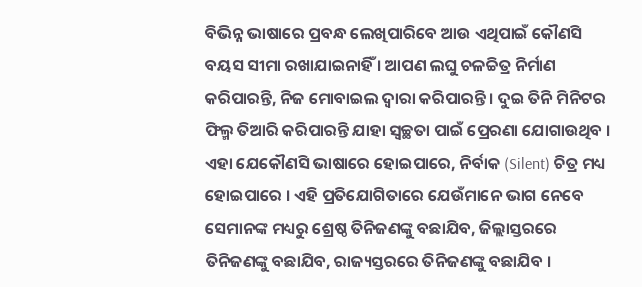ବିଭିନ୍ନ ଭାଷାରେ ପ୍ରବନ୍ଧ ଲେଖିପାରିବେ ଆଉ ଏଥିପାଇଁ କୌଣସି ବୟସ ସୀମା ରଖାଯାଇନାହିଁ । ଆପଣ ଲଘୁ ଚଳଚ୍ଚିତ୍ର ନିର୍ମାଣ କରିପାରନ୍ତି, ନିଜ ମୋବାଇଲ ଦ୍ୱାରା କରିପାରନ୍ତି । ଦୁଇ ତିନି ମିନିଟର ଫିଲ୍ମ ତିଆରି କରିପାରନ୍ତି ଯାହା ସ୍ୱଚ୍ଛତା ପାଇଁ ପ୍ରେରଣା ଯୋଗାଉଥିବ । ଏହା ଯେକୌଣସି ଭାଷାରେ ହୋଇପାରେ, ନିର୍ବାକ (Silent) ଚିତ୍ର ମଧ୍ୟ ହୋଇପାରେ । ଏହି ପ୍ରତିଯୋଗିତାରେ ଯେଉଁମାନେ ଭାଗ ନେବେ ସେମାନଙ୍କ ମଧ୍ୟରୁ ଶ୍ରେଷ୍ଠ ତିନିଜଣଙ୍କୁ ବଛାଯିବ, ଜିଲ୍ଲାସ୍ତରରେ ତିନିଜଣଙ୍କୁ ବଛାଯିବ, ରାଜ୍ୟସ୍ତରରେ ତିନିଜଣଙ୍କୁ ବଛାଯିବ ।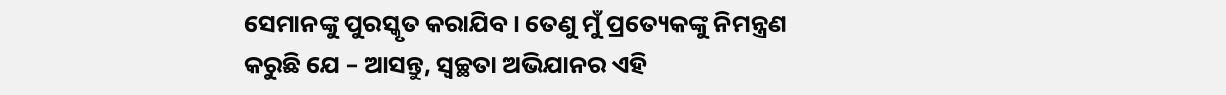ସେମାନଙ୍କୁ ପୁରସ୍କୃତ କରାଯିବ । ତେଣୁ ମୁଁ ପ୍ରତ୍ୟେକଙ୍କୁ ନିମନ୍ତ୍ରଣ କରୁଛି ଯେ – ଆସନ୍ତୁ, ସ୍ୱଚ୍ଛତା ଅଭିଯାନର ଏହି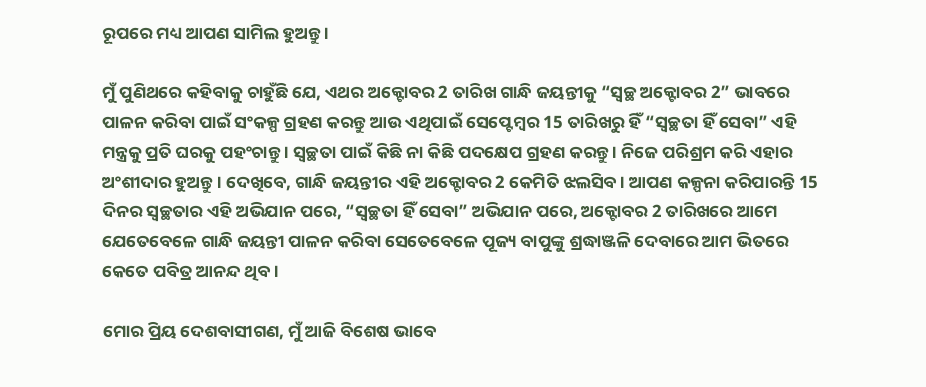ରୂପରେ ମଧ୍ୟ ଆପଣ ସାମିଲ ହୁଅନ୍ତୁ ।

ମୁଁ ପୁଣିଥରେ କହିବାକୁ ଚାହୁଁଛି ଯେ, ଏଥର ଅକ୍ଟୋବର 2 ତାରିଖ ଗାନ୍ଧି ଜୟନ୍ତୀକୁ “ସ୍ୱଚ୍ଛ ଅକ୍ଟୋବର 2” ଭାବରେ ପାଳନ କରିବା ପାଇଁ ସଂକଳ୍ପ ଗ୍ରହଣ କରନ୍ତୁ ଆଉ ଏଥିପାଇଁ ସେପ୍ଟେମ୍ବର 15 ତାରିଖରୁ ହିଁ “ସ୍ୱଚ୍ଛତା ହିଁ ସେବା” ଏହି ମନ୍ତ୍ରକୁ ପ୍ରତି ଘରକୁ ପହଂଚାନ୍ତୁ । ସ୍ୱଚ୍ଛତା ପାଇଁ କିଛି ନା କିଛି ପଦକ୍ଷେପ ଗ୍ରହଣ କରନ୍ତୁ । ନିଜେ ପରିଶ୍ରମ କରି ଏହାର ଅଂଶୀଦାର ହୁଅନ୍ତୁ । ଦେଖିବେ, ଗାନ୍ଧି ଜୟନ୍ତୀର ଏହି ଅକ୍ଟୋବର 2 କେମିତି ଝଲସିବ । ଆପଣ କଳ୍ପନା କରିପାରନ୍ତି 15 ଦିନର ସ୍ୱଚ୍ଛତାର ଏହି ଅଭିଯାନ ପରେ, “ସ୍ୱଚ୍ଛତା ହିଁ ସେବା” ଅଭିଯାନ ପରେ, ଅକ୍ଟୋବର 2 ତାରିଖରେ ଆମେ ଯେତେବେଳେ ଗାନ୍ଧି ଜୟନ୍ତୀ ପାଳନ କରିବା ସେତେବେଳେ ପୂଜ୍ୟ ବାପୁଙ୍କୁ ଶ୍ରଦ୍ଧାଞ୍ଜଳି ଦେବାରେ ଆମ ଭିତରେ କେତେ ପବିତ୍ର ଆନନ୍ଦ ଥିବ ।

ମୋର ପ୍ରିୟ ଦେଶବାସୀଗଣ, ମୁଁ ଆଜି ବିଶେଷ ଭାବେ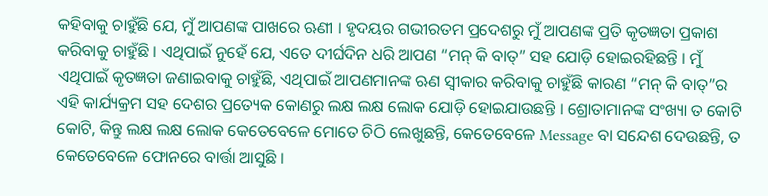କହିବାକୁ ଚାହୁଁଛି ଯେ, ମୁଁ ଆପଣଙ୍କ ପାଖରେ ଋଣୀ । ହୃଦୟର ଗଭୀରତମ ପ୍ରଦେଶରୁ ମୁଁ ଆପଣଙ୍କ ପ୍ରତି କୃତଜ୍ଞତା ପ୍ରକାଶ କରିବାକୁ ଚାହୁଁଛି । ଏଥିପାଇଁ ନୁହେଁ ଯେ, ଏତେ ଦୀର୍ଘଦିନ ଧରି ଆପଣ “ମନ୍ କି ବାତ୍” ସହ ଯୋଡ଼ି ହୋଇରହିଛନ୍ତି । ମୁଁ ଏଥିପାଇଁ କୃତଜ୍ଞତା ଜଣାଇବାକୁ ଚାହୁଁଛି, ଏଥିପାଇଁ ଆପଣମାନଙ୍କ ଋଣ ସ୍ୱୀକାର କରିବାକୁ ଚାହୁଁଛି କାରଣ “ମନ୍ କି ବାତ୍”ର ଏହି କାର୍ଯ୍ୟକ୍ରମ ସହ ଦେଶର ପ୍ରତ୍ୟେକ କୋଣରୁ ଲକ୍ଷ ଲକ୍ଷ ଲୋକ ଯୋଡ଼ି ହୋଇଯାଉଛନ୍ତି । ଶ୍ରୋତାମାନଙ୍କ ସଂଖ୍ୟା ତ କୋଟି କୋଟି, କିନ୍ତୁ ଲକ୍ଷ ଲକ୍ଷ ଲୋକ କେତେବେଳେ ମୋତେ ଚିଠି ଲେଖୁଛନ୍ତି, କେତେବେଳେ Message ବା ସନ୍ଦେଶ ଦେଉଛନ୍ତି, ତ କେତେବେଳେ ଫୋନରେ ବାର୍ତ୍ତା ଆସୁଛି ।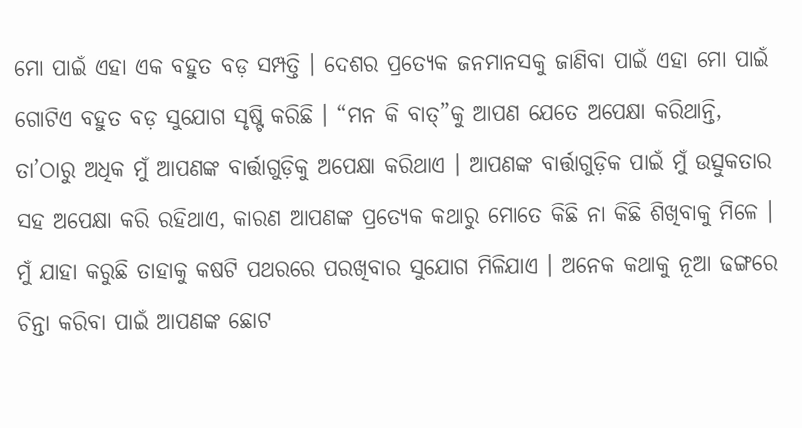ମୋ ପାଇଁ ଏହା ଏକ ବହୁତ ବଡ଼ ସମ୍ପତ୍ତି । ଦେଶର ପ୍ରତ୍ୟେକ ଜନମାନସକୁ ଜାଣିବା ପାଇଁ ଏହା ମୋ ପାଇଁ ଗୋଟିଏ ବହୁତ ବଡ଼ ସୁଯୋଗ ସୃଷ୍ଟି କରିଛି । “ମନ କି ବାତ୍”କୁ ଆପଣ ଯେତେ ଅପେକ୍ଷା କରିଥାନ୍ତି, ତା’ଠାରୁ ଅଧିକ ମୁଁ ଆପଣଙ୍କ ବାର୍ତ୍ତାଗୁଡ଼ିକୁ ଅପେକ୍ଷା କରିଥାଏ । ଆପଣଙ୍କ ବାର୍ତ୍ତାଗୁଡ଼ିକ ପାଇଁ ମୁଁ ଉତ୍ସୁକତାର ସହ ଅପେକ୍ଷା କରି ରହିଥାଏ, କାରଣ ଆପଣଙ୍କ ପ୍ରତ୍ୟେକ କଥାରୁ ମୋତେ କିଛି ନା କିଛି ଶିଖିବାକୁ ମିଳେ । ମୁଁ ଯାହା କରୁଛି ତାହାକୁ କଷଟି ପଥରରେ ପରଖିବାର ସୁଯୋଗ ମିଳିଯାଏ । ଅନେକ କଥାକୁ ନୂଆ ଢଙ୍ଗରେ ଚିନ୍ତା କରିବା ପାଇଁ ଆପଣଙ୍କ ଛୋଟ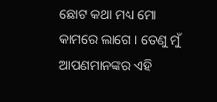ଛୋଟ କଥା ମଧ୍ୟ ମୋ କାମରେ ଲାଗେ । ତେଣୁ ମୁଁ ଆପଣମାନଙ୍କର ଏହି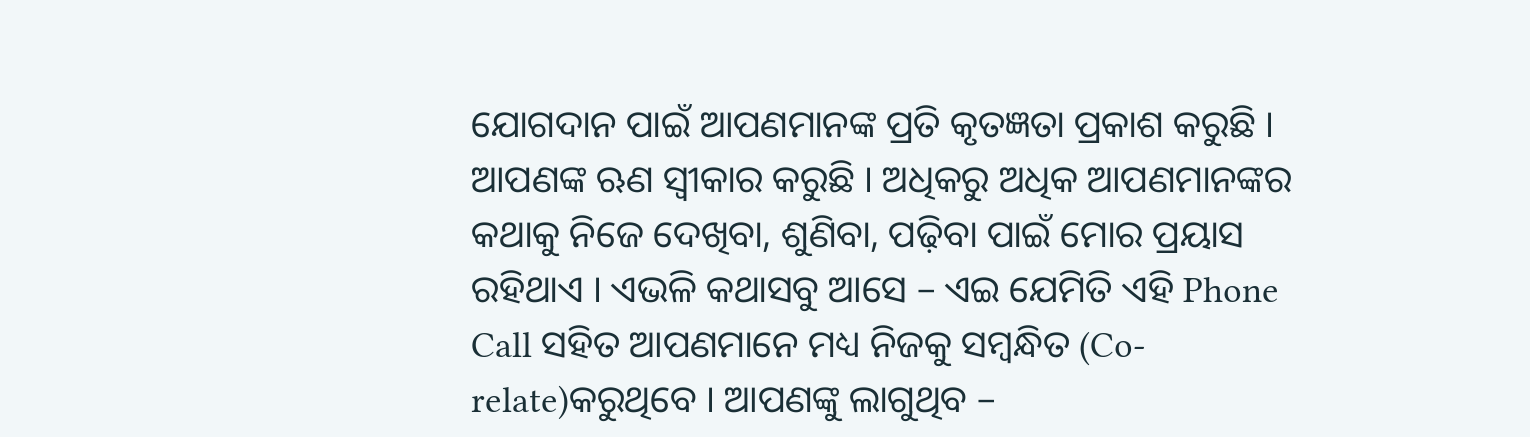ଯୋଗଦାନ ପାଇଁ ଆପଣମାନଙ୍କ ପ୍ରତି କୃତଜ୍ଞତା ପ୍ରକାଶ କରୁଛି । ଆପଣଙ୍କ ଋଣ ସ୍ୱୀକାର କରୁଛି । ଅଧିକରୁ ଅଧିକ ଆପଣମାନଙ୍କର କଥାକୁ ନିଜେ ଦେଖିବା, ଶୁଣିବା, ପଢ଼ିବା ପାଇଁ ମୋର ପ୍ରୟାସ ରହିଥାଏ । ଏଭଳି କଥାସବୁ ଆସେ – ଏଇ ଯେମିତି ଏହି Phone Call ସହିତ ଆପଣମାନେ ମଧ୍ୟ ନିଜକୁ ସମ୍ବନ୍ଧିତ (Co-relate)କରୁଥିବେ । ଆପଣଙ୍କୁ ଲାଗୁଥିବ –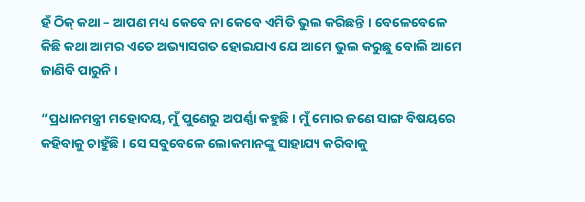ହଁ ଠିକ୍ କଥା – ଆପଣ ମଧ୍ୟ କେବେ ନା କେବେ ଏମିତି ଭୁଲ କରିଛନ୍ତି । ବେଳେବେଳେ କିଛି କଥା ଆମର ଏତେ ଅଭ୍ୟାସଗତ ହୋଇଯାଏ ଯେ ଆମେ ଭୁଲ କରୁଛୁ ବୋଲି ଆମେ ଜାଣିବି ପାରୁନି ।

“ପ୍ରଧାନମନ୍ତ୍ରୀ ମହୋଦୟ, ମୁଁ ପୁଣେରୁ ଅପର୍ଣ୍ଣା କହୁଛି । ମୁଁ ମୋର ଜଣେ ସାଙ୍ଗ ବିଷୟରେ କହିବାକୁ ଚାହୁଁଛି । ସେ ସବୁବେଳେ ଲୋକମାନଙ୍କୁ ସାହାଯ୍ୟ କରିବାକୁ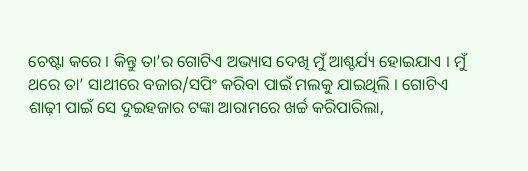ଚେଷ୍ଟା କରେ । କିନ୍ତୁ ତା’ର ଗୋଟିଏ ଅଭ୍ୟାସ ଦେଖି ମୁଁ ଆଶ୍ଚର୍ଯ୍ୟ ହୋଇଯାଏ । ମୁଁ ଥରେ ତା’ ସାଥୀରେ ବଜାର/ସପିଂ କରିବା ପାଇଁ ମଲକୁ ଯାଇଥିଲି । ଗୋଟିଏ ଶାଢ଼ୀ ପାଇଁ ସେ ଦୁଇହଜାର ଟଙ୍କା ଆରାମରେ ଖର୍ଚ୍ଚ କରିପାରିଲା,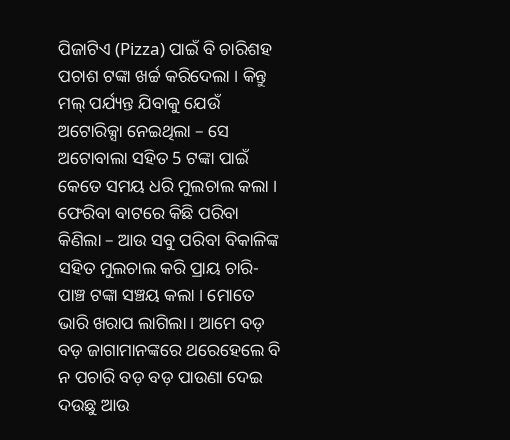ପିଜାଟିଏ (Pizza) ପାଇଁ ବି ଚାରିଶହ ପଚାଶ ଟଙ୍କା ଖର୍ଚ୍ଚ କରିଦେଲା । କିନ୍ତୁ ମଲ୍ ପର୍ଯ୍ୟନ୍ତ ଯିବାକୁ ଯେଉଁ ଅଟୋରିକ୍ସା ନେଇଥିଲା – ସେ ଅଟୋବାଲା ସହିତ 5 ଟଙ୍କା ପାଇଁ କେତେ ସମୟ ଧରି ମୁଲଚାଲ କଲା । ଫେରିବା ବାଟରେ କିଛି ପରିବା କିଣିଲା – ଆଉ ସବୁ ପରିବା ବିକାଳିଙ୍କ ସହିତ ମୁଲଚାଲ କରି ପ୍ରାୟ ଚାରି-ପାଞ୍ଚ ଟଙ୍କା ସଞ୍ଚୟ କଲା । ମୋତେ ଭାରି ଖରାପ ଲାଗିଲା । ଆମେ ବଡ଼ ବଡ଼ ଜାଗାମାନଙ୍କରେ ଥରେହେଲେ ବି ନ ପଚାରି ବଡ଼ ବଡ଼ ପାଉଣା ଦେଇ ଦଉଛୁ ଆଉ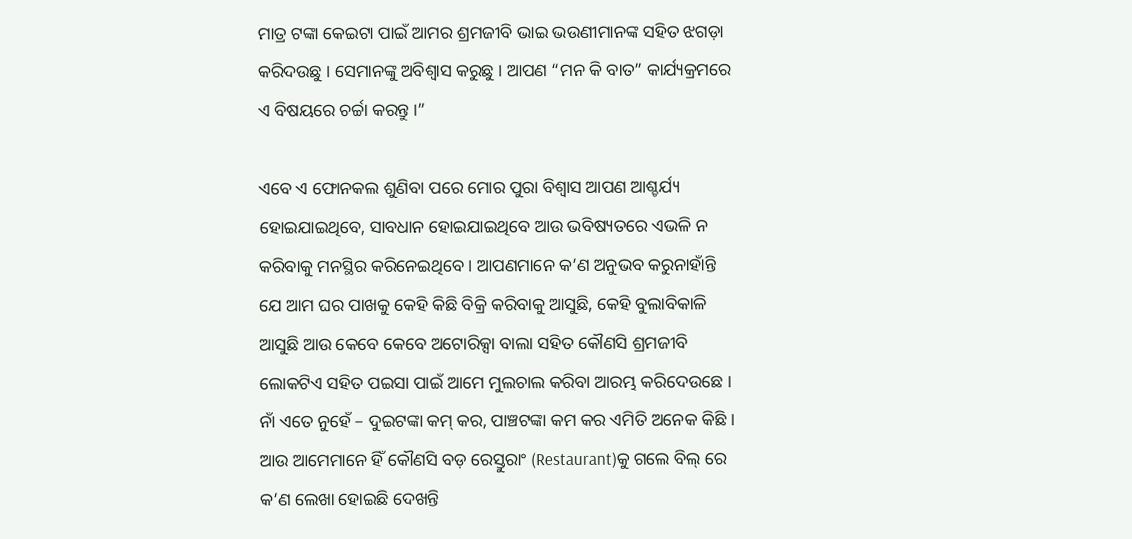ମାତ୍ର ଟଙ୍କା କେଇଟା ପାଇଁ ଆମର ଶ୍ରମଜୀବି ଭାଇ ଭଉଣୀମାନଙ୍କ ସହିତ ଝଗଡ଼ା କରିଦଉଛୁ । ସେମାନଙ୍କୁ ଅବିଶ୍ୱାସ କରୁଛୁ । ଆପଣ “ମନ କି ବାତ” କାର୍ଯ୍ୟକ୍ରମରେ ଏ ବିଷୟରେ ଚର୍ଚ୍ଚା କରନ୍ତୁ ।”

ଏବେ ଏ ଫୋନକଲ ଶୁଣିବା ପରେ ମୋର ପୁରା ବିଶ୍ୱାସ ଆପଣ ଆଶ୍ଚର୍ଯ୍ୟ ହୋଇଯାଇଥିବେ, ସାବଧାନ ହୋଇଯାଇଥିବେ ଆଉ ଭବିଷ୍ୟତରେ ଏଭଳି ନ କରିବାକୁ ମନସ୍ଥିର କରିନେଇଥିବେ । ଆପଣମାନେ କ’ଣ ଅନୁଭବ କରୁନାହାଁନ୍ତି ଯେ ଆମ ଘର ପାଖକୁ କେହି କିଛି ବିକ୍ରି କରିବାକୁ ଆସୁଛି, କେହି ବୁଲାବିକାଳି ଆସୁଛି ଆଉ କେବେ କେବେ ଅଟୋରିକ୍ସା ବାଲା ସହିତ କୌଣସି ଶ୍ରମଜୀବି ଲୋକଟିଏ ସହିତ ପଇସା ପାଇଁ ଆମେ ମୁଲଚାଲ କରିବା ଆରମ୍ଭ କରିଦେଉଛେ । ନାଁ ଏତେ ନୁହେଁ – ଦୁଇଟଙ୍କା କମ୍ କର, ପାଞ୍ଚଟଙ୍କା କମ କର ଏମିତି ଅନେକ କିଛି । ଆଉ ଆମେମାନେ ହିଁ କୌଣସି ବଡ଼ ରେସ୍ତୁରାଂ (Restaurant)କୁ ଗଲେ ବିଲ୍ ରେ କ’ଣ ଲେଖା ହୋଇଛି ଦେଖନ୍ତି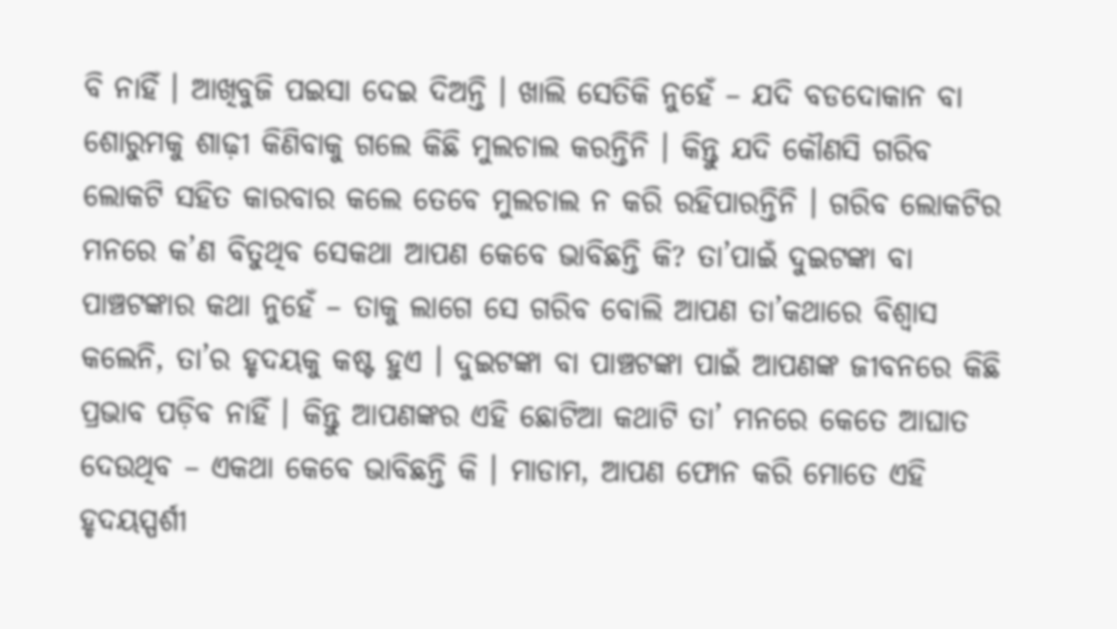ବି ନାହିଁ । ଆଖିବୁଜି ପଇସା ଦେଇ ଦିଅନ୍ତି । ଖାଲି ସେତିକି ନୁହେଁ – ଯଦି ବଡଦୋକାନ ବା ଶୋରୁମକୁ ଶାଢ଼ୀ କିଣିବାକୁ ଗଲେ କିଛି ମୁଲଚାଲ କରନ୍ତିନି । କିନ୍ତୁ ଯଦି କୌଣସି ଗରିବ ଲୋକଟି ସହିତ କାରବାର କଲେ ତେବେ ମୁଲଚାଲ ନ କରି ରହିପାରନ୍ତିନି । ଗରିବ ଲୋକଟିର ମନରେ କ’ଣ ବିତୁଥିବ ସେକଥା ଆପଣ କେବେ ଭାବିଛନ୍ତି କି? ତା’ପାଇଁ ଦୁଇଟଙ୍କା ବା ପାଞ୍ଚଟଙ୍କାର କଥା ନୁହେଁ – ତାକୁ ଲାଗେ ସେ ଗରିବ ବୋଲି ଆପଣ ତା’କଥାରେ ବିଶ୍ୱାସ କଲେନି, ତା’ର ହୃଦୟକୁ କଷ୍ଟ ହୁଏ । ଦୁଇଟଙ୍କା ବା ପାଞ୍ଚଟଙ୍କା ପାଇଁ ଆପଣଙ୍କ ଜୀବନରେ କିଛି ପ୍ରଭାବ ପଡ଼ିବ ନାହିଁ । କିନ୍ତୁ ଆପଣଙ୍କର ଏହି ଛୋଟିଆ କଥାଟି ତା’ ମନରେ କେତେ ଆଘାତ ଦେଉଥିବ – ଏକଥା କେବେ ଭାବିଛନ୍ତି କି । ମାଡାମ, ଆପଣ ଫୋନ କରି ମୋତେ ଏହି ହୃଦୟସ୍ପର୍ଶୀ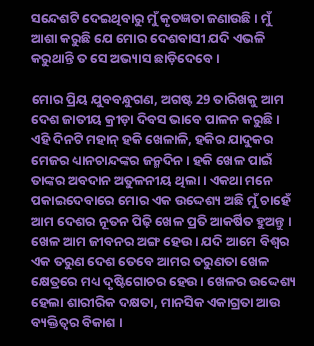ସନ୍ଦେଶଟି ଦେଇଥିବାରୁ ମୁଁ କୃତଜ୍ଞତା ଜଣାଉଛି । ମୁଁ ଆଶା କରୁଛି ଯେ ମୋର ଦେଶବାସୀ ଯଦି ଏଭଳି କରୁଥାନ୍ତି ତ ସେ ଅଭ୍ୟାସ ଛାଡ଼ିଦେବେ ।

ମୋର ପ୍ରିୟ ଯୁବବନ୍ଧୁଗଣ, ଅଗଷ୍ଟ 29 ତାରିଖକୁ ଆମ ଦେଶ ଜାତୀୟ କ୍ରୀଡ଼ା ଦିବସ ଭାବେ ପାଳନ କରୁଛି । ଏହି ଦିନଟି ମହାନ୍ ହକି ଖେଳାଳି, ହକିର ଯାଦୁକର ମେଜର ଧ୍ୟାନଚାନ୍ଦଙ୍କର ଜନ୍ମଦିନ । ହକି ଖେଳ ପାଇଁ ତାଙ୍କର ଅବଦାନ ଅତୁଳନୀୟ ଥିଲା । ଏକଥା ମନେ ପକାଇଦେବାରେ ମୋର ଏକ ଉଦ୍ଦେଶ୍ୟ ଅଛି ମୁଁ ଚାହେଁ ଆମ ଦେଶର ନୂତନ ପିଢ଼ି ଖେଳ ପ୍ରତି ଆକର୍ଷିତ ହୁଅନ୍ତୁ । ଖେଳ ଆମ ଜୀବନର ଅଙ୍ଗ ହେଉ । ଯଦି ଆମେ ବିଶ୍ୱର ଏକ ତରୁଣ ଦେଶ ତେବେ ଆମର ତରୁଣତା ଖେଳ କ୍ଷେତ୍ରରେ ମଧ୍ୟ ଦୃଷ୍ଟିଗୋଚର ହେଉ । ଖେଳର ଉଦ୍ଦେଶ୍ୟ ହେଲା ଶାରୀରିକ ଦକ୍ଷତା, ମାନସିକ ଏକାଗ୍ରତା ଆଉ ବ୍ୟକ୍ତିତ୍ୱର ବିକାଶ ।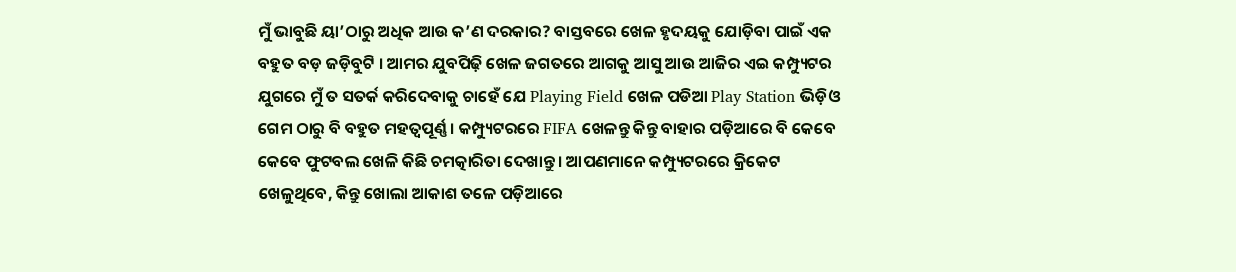ମୁଁ ଭାବୁଛି ୟା’ଠାରୁ ଅଧିକ ଆଉ କ’ଣ ଦରକାର? ବାସ୍ତବରେ ଖେଳ ହୃଦୟକୁ ଯୋଡ଼ିବା ପାଇଁ ଏକ ବହୁତ ବଡ଼ ଜଡ଼ିବୁଟି । ଆମର ଯୁବପିଢ଼ି ଖେଳ ଜଗତରେ ଆଗକୁ ଆସୁ ଆଉ ଆଜିର ଏଇ କମ୍ପ୍ୟୁଟର ଯୁଗରେ ମୁଁ ତ ସତର୍କ କରିଦେବାକୁ ଚାହେଁ ଯେ Playing Field ଖେଳ ପଡିଆ Play Station ଭିଡ଼ିଓ ଗେମ ଠାରୁ ବି ବହୁତ ମହତ୍ୱପୂର୍ଣ୍ଣ । କମ୍ପ୍ୟୁଟରରେ FIFA ଖେଳନ୍ତୁ କିନ୍ତୁ ବାହାର ପଡ଼ିଆରେ ବି କେବେ କେବେ ଫୁଟବଲ ଖେଳି କିଛି ଚମତ୍କାରିତା ଦେଖାନ୍ତୁ । ଆପଣମାନେ କମ୍ପ୍ୟୁଟରରେ କ୍ରିକେଟ ଖେଳୁଥିବେ, କିନ୍ତୁ ଖୋଲା ଆକାଶ ତଳେ ପଡ଼ିଆରେ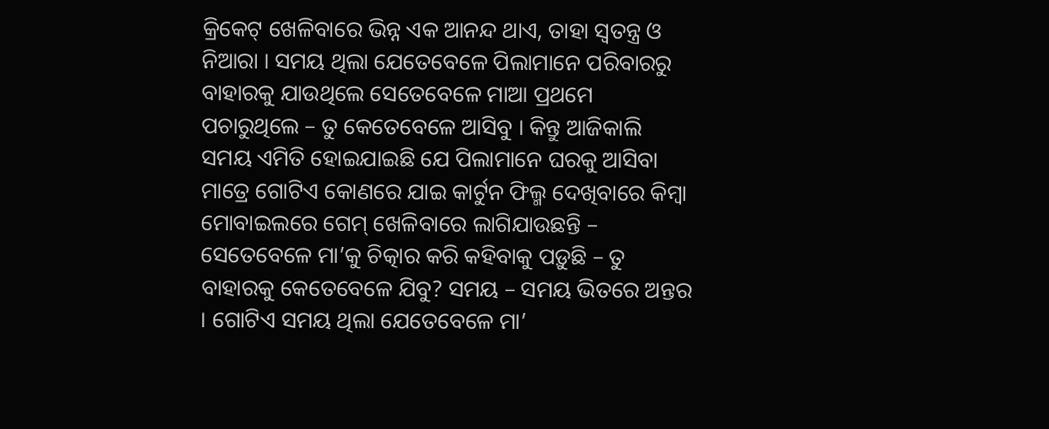କ୍ରିକେଟ୍ ଖେଳିବାରେ ଭିନ୍ନ ଏକ ଆନନ୍ଦ ଥାଏ, ତାହା ସ୍ୱତନ୍ତ୍ର ଓ ନିଆରା । ସମୟ ଥିଲା ଯେତେବେଳେ ପିଲାମାନେ ପରିବାରରୁ ବାହାରକୁ ଯାଉଥିଲେ ସେତେବେଳେ ମାଆ ପ୍ରଥମେ ପଚାରୁଥିଲେ – ତୁ କେତେବେଳେ ଆସିବୁ । କିନ୍ତୁ ଆଜିକାଲି ସମୟ ଏମିତି ହୋଇଯାଇଛି ଯେ ପିଲାମାନେ ଘରକୁ ଆସିବା ମାତ୍ରେ ଗୋଟିଏ କୋଣରେ ଯାଇ କାର୍ଟୁନ ଫିଲ୍ମ ଦେଖିବାରେ କିମ୍ବା ମୋବାଇଲରେ ଗେମ୍ ଖେଳିବାରେ ଲାଗିଯାଉଛନ୍ତି – ସେତେବେଳେ ମା’କୁ ଚିତ୍କାର କରି କହିବାକୁ ପଡ଼ୁଛି – ତୁ ବାହାରକୁ କେତେବେଳେ ଯିବୁ? ସମୟ – ସମୟ ଭିତରେ ଅନ୍ତର । ଗୋଟିଏ ସମୟ ଥିଲା ଯେତେବେଳେ ମା’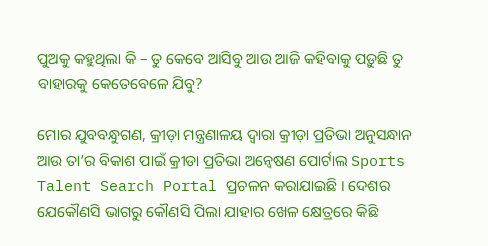ପୁଅକୁ କହୁଥିଲା କି – ତୁ କେବେ ଆସିବୁ ଆଉ ଆଜି କହିବାକୁ ପଡ଼ୁଛି ତୁ ବାହାରକୁ କେତେବେଳେ ଯିବୁ?

ମୋର ଯୁବବନ୍ଧୁଗଣ, କ୍ରୀଡ଼ା ମନ୍ତ୍ରଣାଳୟ ଦ୍ୱାରା କ୍ରୀଡ଼ା ପ୍ରତିଭା ଅନୁସନ୍ଧାନ ଆଉ ତା’ର ବିକାଶ ପାଇଁ କ୍ରୀଡା ପ୍ରତିଭା ଅନ୍ଵେଷଣ ପୋର୍ଟାଲ Sports Talent Search Portal ପ୍ରଚଳନ କରାଯାଇଛି । ଦେଶର ଯେକୌଣସି ଭାଗରୁ କୌଣସି ପିଲା ଯାହାର ଖେଳ କ୍ଷେତ୍ରରେ କିଛି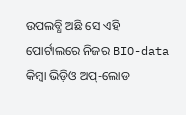ଉପଲବ୍ଧି ଅଛି ସେ ଏହି ପୋର୍ଟାଲରେ ନିଜର BIO-data କିମ୍ବା ଭିଡ଼ିଓ ଅପ୍-ଲୋଡ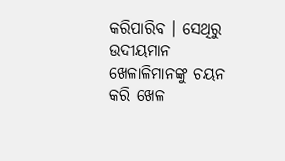କରିପାରିବ । ସେଥିରୁ ଉଦୀୟମାନ ଖେଳାଳିମାନଙ୍କୁ ଚୟନ କରି ଖେଳ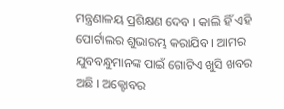ମନ୍ତ୍ରଣାଳୟ ପ୍ରଶିକ୍ଷଣ ଦେବ । କାଲି ହିଁ ଏହି ପୋର୍ଟାଲର ଶୁଭାରମ୍ଭ କରାଯିବ । ଆମର ଯୁବବନ୍ଧୁମାନଙ୍କ ପାଇଁ ଗୋଟିଏ ଖୁସି ଖବର ଅଛି । ଅକ୍ଟୋବର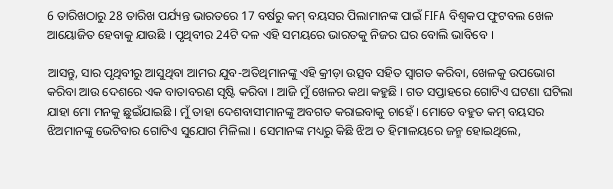6 ତାରିଖଠାରୁ 28 ତାରିଖ ପର୍ଯ୍ୟନ୍ତ ଭାରତରେ 17 ବର୍ଷରୁ କମ୍ ବୟସର ପିଲାମାନଙ୍କ ପାଇଁ FIFA ବିଶ୍ୱକପ ଫୁଟବଲ ଖେଳ ଆୟୋଜିତ ହେବାକୁ ଯାଉଛି । ପୃଥିବୀର 24ଟି ଦଳ ଏହି ସମୟରେ ଭାରତକୁ ନିଜର ଘର ବୋଲି ଭାବିବେ ।

ଆସନ୍ତୁ, ସାର ପୃଥିବୀରୁ ଆସୁଥିବା ଆମର ଯୁବ-ଅତିଥିମାନଙ୍କୁ ଏହି କ୍ରୀଡ଼ା ଉତ୍ସବ ସହିତ ସ୍ୱାଗତ କରିବା, ଖେଳକୁ ଉପଭୋଗ କରିବା ଆଉ ଦେଶରେ ଏକ ବାତାବରଣ ସୃଷ୍ଟି କରିବା । ଆଜି ମୁଁ ଖେଳର କଥା କହୁଛି । ଗତ ସପ୍ତାହରେ ଗୋଟିଏ ଘଟଣା ଘଟିଲା ଯାହା ମୋ ମନକୁ ଛୁଇଁଯାଇଛି । ମୁଁ ତାହା ଦେଶବାସୀମାନଙ୍କୁ ଅବଗତ କରାଇବାକୁ ଚାହେଁ । ମୋତେ ବହୁତ କମ୍ ବୟସର ଝିଅମାନଙ୍କୁ ଭେଟିବାର ଗୋଟିଏ ସୁଯୋଗ ମିଳିଲା । ସେମାନଙ୍କ ମଧ୍ୟରୁ କିଛି ଝିଅ ତ ହିମାଳୟରେ ଜନ୍ମ ହୋଇଥିଲେ,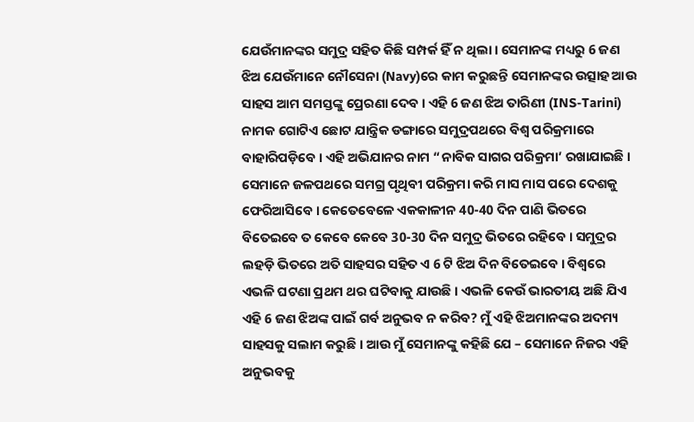ଯେଉଁମାନଙ୍କର ସମୁଦ୍ର ସହିତ କିଛି ସମ୍ପର୍କ ହିଁ ନ ଥିଲା । ସେମାନଙ୍କ ମଧ୍ୟରୁ 6 ଜଣ ଝିଅ ଯେଉଁମାନେ ନୌସେନା (Navy)ରେ କାମ କରୁଛନ୍ତି ସେମାନଙ୍କର ଉତ୍ସାହ ଆଉ ସାହସ ଆମ ସମସ୍ତଙ୍କୁ ପ୍ରେରଣା ଦେବ । ଏହି 6 ଜଣ ଝିଅ ତାରିଣୀ (INS-Tarini) ନାମକ ଗୋଟିଏ ଛୋଟ ଯାନ୍ତ୍ରିକ ଡଙ୍ଗାରେ ସମୁଦ୍ରପଥରେ ବିଶ୍ଵ ପରିକ୍ରମାରେ ବାହାରିପଡ଼ିବେ । ଏହି ଅଭିଯାନର ନାମ “ନାବିକ ସାଗର ପରିକ୍ରମା’ ରଖାଯାଇଛି । ସେମାନେ ଜଳପଥରେ ସମଗ୍ର ପୃଥିବୀ ପରିକ୍ରମା କରି ମାସ ମାସ ପରେ ଦେଶକୁ ଫେରିଆସିବେ । କେତେବେଳେ ଏକକାଳୀନ 40-40 ଦିନ ପାଣି ଭିତରେ ବିତେଇବେ ତ କେବେ କେବେ 30-30 ଦିନ ସମୁଦ୍ର ଭିତରେ ରହିବେ । ସମୁଦ୍ରର ଲହଡ଼ି ଭିତରେ ଅତି ସାହସର ସହିତ ଏ 6 ଟି ଝିଅ ଦିନ ବିତେଇବେ । ବିଶ୍ୱରେ ଏଭଳି ଘଟଣା ପ୍ରଥମ ଥର ଘଟିବାକୁ ଯାଉଛି । ଏଭଳି କେଉଁ ଭାରତୀୟ ଅଛି ଯିଏ ଏହି 6 ଜଣ ଝିଅଙ୍କ ପାଇଁ ଗର୍ବ ଅନୁଭବ ନ କରିବ? ମୁଁ ଏହି ଝିଅମାନଙ୍କର ଅଦମ୍ୟ ସାହସକୁ ସଲାମ କରୁଛି । ଆଉ ମୁଁ ସେମାନଙ୍କୁ କହିଛି ଯେ – ସେମାନେ ନିଜର ଏହି ଅନୁଭବକୁ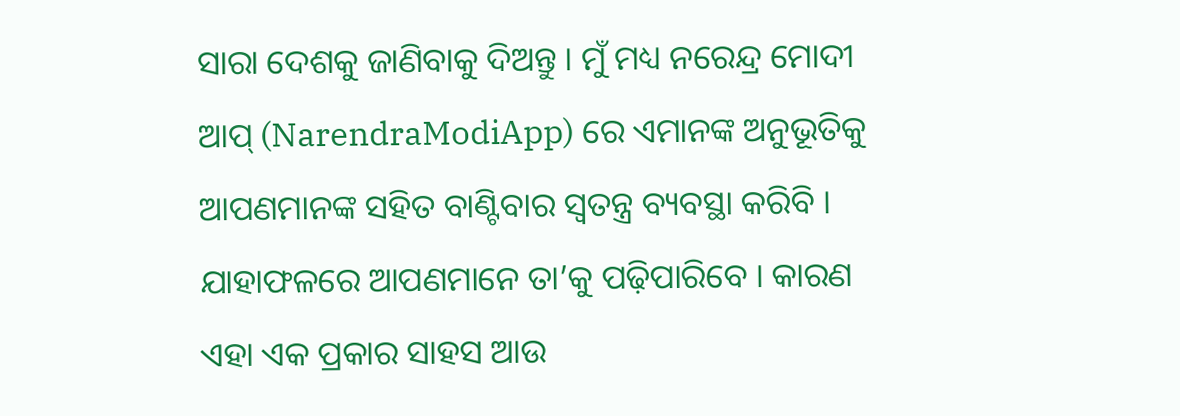ସାରା ଦେଶକୁ ଜାଣିବାକୁ ଦିଅନ୍ତୁ । ମୁଁ ମଧ୍ୟ ନରେନ୍ଦ୍ର ମୋଦୀ ଆପ୍ (NarendraModiApp) ରେ ଏମାନଙ୍କ ଅନୁଭୂତିକୁ ଆପଣମାନଙ୍କ ସହିତ ବାଣ୍ଟିବାର ସ୍ୱତନ୍ତ୍ର ବ୍ୟବସ୍ଥା କରିବି । ଯାହାଫଳରେ ଆପଣମାନେ ତା’କୁ ପଢ଼ିପାରିବେ । କାରଣ ଏହା ଏକ ପ୍ରକାର ସାହସ ଆଉ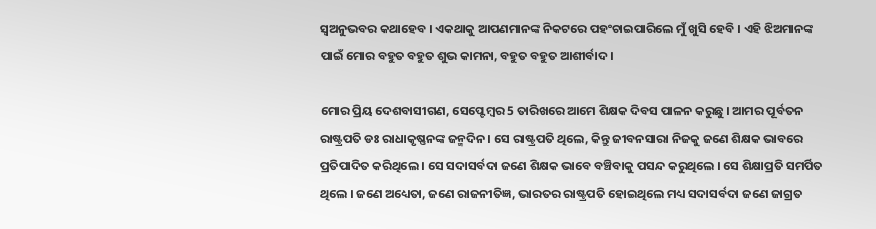ସ୍ୱଅନୁଭବର କଥାହେବ । ଏକଥାକୁ ଆପଣମାନଙ୍କ ନିକଟରେ ପହଂଚାଇପାରିଲେ ମୁଁ ଖୁସି ହେବି । ଏହି ଝିଅମାନଙ୍କ ପାଇଁ ମୋର ବହୁତ ବହୁତ ଶୁଭ କାମନା, ବହୁତ ବହୁତ ଆଶୀର୍ବାଦ ।

ମୋର ପ୍ରିୟ ଦେଶବାସୀଗଣ, ସେପ୍ଟେମ୍ବର 5 ତାରିଖରେ ଆମେ ଶିକ୍ଷକ ଦିବସ ପାଳନ କରୁଛୁ । ଆମର ପୂର୍ବତନ ରାଷ୍ଟ୍ରପତି ଡଃ ରାଧାକୃଷ୍ଣନଙ୍କ ଜନ୍ମଦିନ । ସେ ରାଷ୍ଟ୍ରପତି ଥିଲେ, କିନ୍ତୁ ଜୀବନସାରା ନିଜକୁ ଜଣେ ଶିକ୍ଷକ ଭାବରେ ପ୍ରତିପାଦିତ କରିଥିଲେ । ସେ ସଦାସର୍ବଦା ଜଣେ ଶିକ୍ଷକ ଭାବେ ବଞ୍ଚିବାକୁ ପସନ୍ଦ କରୁଥିଲେ । ସେ ଶିକ୍ଷାପ୍ରତି ସମର୍ପିତ ଥିଲେ । ଜଣେ ଅଧ୍ୟେତା, ଜଣେ ରାଜନୀତିଜ୍ଞ, ଭାରତର ରାଷ୍ଟ୍ରପତି ହୋଇଥିଲେ ମଧ୍ୟ ସଦାସର୍ବଦା ଜଣେ ଜାଗ୍ରତ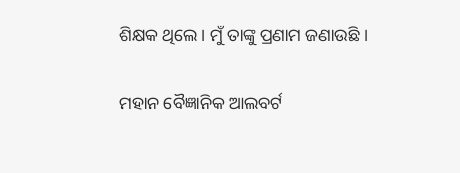ଶିକ୍ଷକ ଥିଲେ । ମୁଁ ତାଙ୍କୁ ପ୍ରଣାମ ଜଣାଉଛି ।

ମହାନ ବୈଜ୍ଞାନିକ ଆଲବର୍ଟ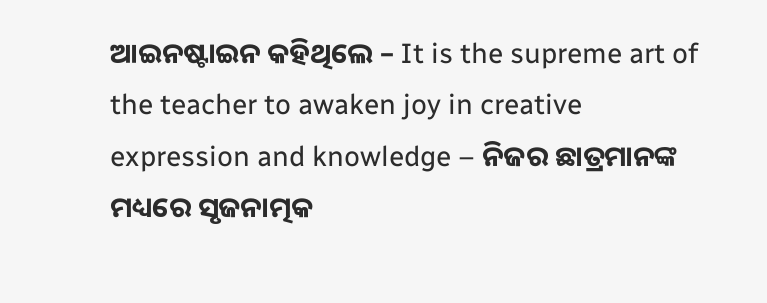ଆଇନଷ୍ଟାଇନ କହିଥିଲେ – It is the supreme art of the teacher to awaken joy in creative expression and knowledge – ନିଜର ଛାତ୍ରମାନଙ୍କ ମଧ୍ୟରେ ସୃଜନାତ୍ମକ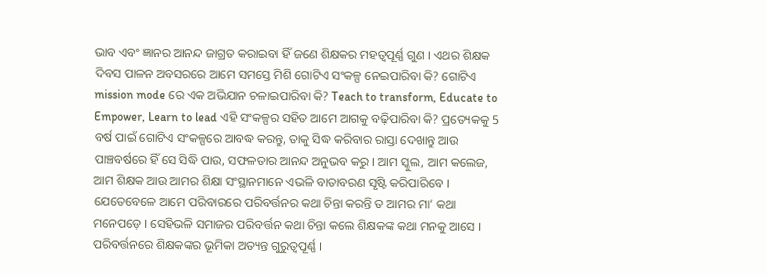ଭାବ ଏବଂ ଜ୍ଞାନର ଆନନ୍ଦ ଜାଗ୍ରତ କରାଇବା ହିଁ ଜଣେ ଶିକ୍ଷକର ମହତ୍ୱପୂର୍ଣ୍ଣ ଗୁଣ । ଏଥର ଶିକ୍ଷକ ଦିବସ ପାଳନ ଅବସରରେ ଆମେ ସମସ୍ତେ ମିଶି ଗୋଟିଏ ସଂକଳ୍ପ ନେଇପାରିବା କି? ଗୋଟିଏ mission mode ରେ ଏକ ଅଭିଯାନ ଚଳାଇପାରିବା କି? Teach to transform, Educate to Empower, Learn to lead ଏହି ସଂକଳ୍ପର ସହିତ ଆମେ ଆଗକୁ ବଢ଼ିପାରିବା କି? ପ୍ରତ୍ୟେକକୁ 5 ବର୍ଷ ପାଇଁ ଗୋଟିଏ ସଂକଳ୍ପରେ ଆବଦ୍ଧ କରନ୍ତୁ, ତାକୁ ସିଦ୍ଧ କରିବାର ରାସ୍ତା ଦେଖାନ୍ତୁ ଆଉ ପାଞ୍ଚବର୍ଷରେ ହିଁ ସେ ସିଦ୍ଧି ପାଉ, ସଫଳତାର ଆନନ୍ଦ ଅନୁଭବ କରୁ । ଆମ ସ୍କୁଲ, ଆମ କଲେଜ, ଆମ ଶିକ୍ଷକ ଆଉ ଆମର ଶିକ୍ଷା ସଂସ୍ଥାନମାନେ ଏଭଳି ବାତାବରଣ ସୃଷ୍ଟି କରିପାରିବେ । ଯେତେବେଳେ ଆମେ ପରିବାରରେ ପରିବର୍ତ୍ତନର କଥା ଚିନ୍ତା କରନ୍ତି ତ ଆମର ମା’ କଥା ମନେପଡ଼େ । ସେହିଭଳି ସମାଜର ପରିବର୍ତ୍ତନ କଥା ଚିନ୍ତା କଲେ ଶିକ୍ଷକଙ୍କ କଥା ମନକୁ ଆସେ । ପରିବର୍ତ୍ତନରେ ଶିକ୍ଷକଙ୍କର ଭୂମିକା ଅତ୍ୟନ୍ତ ଗୁରୁତ୍ୱପୂର୍ଣ୍ଣ ।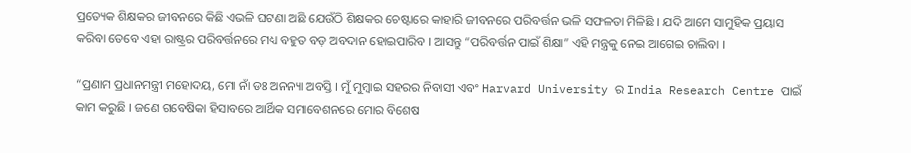ପ୍ରତ୍ୟେକ ଶିକ୍ଷକର ଜୀବନରେ କିଛି ଏଭଳି ଘଟଣା ଅଛି ଯେଉଁଠି ଶିକ୍ଷକର ଚେଷ୍ଟାରେ କାହାରି ଜୀବନରେ ପରିବର୍ତ୍ତନ ଭଳି ସଫଳତା ମିଳିଛି । ଯଦି ଆମେ ସାମୁହିକ ପ୍ରୟାସ କରିବା ତେବେ ଏହା ରାଷ୍ଟ୍ରର ପରିବର୍ତ୍ତନରେ ମଧ୍ୟ ବହୁତ ବଡ଼ ଅବଦାନ ହୋଇପାରିବ । ଆସନ୍ତୁ “ପରିବର୍ତ୍ତନ ପାଇଁ ଶିକ୍ଷା” ଏହି ମନ୍ତ୍ରକୁ ନେଇ ଆଗେଇ ଚାଲିବା ।

“ପ୍ରଣାମ ପ୍ରଧାନମନ୍ତ୍ରୀ ମହୋଦୟ, ମୋ ନାଁ ଡଃ ଅନନ୍ୟା ଅବସ୍ତି । ମୁଁ ମୁମ୍ବାଇ ସହରର ନିବାସୀ ଏବଂ Harvard University ର India Research Centre ପାଇଁ କାମ କରୁଛି । ଜଣେ ଗବେଷିକା ହିସାବରେ ଆର୍ଥିକ ସମାବେଶନରେ ମୋର ବିଶେଷ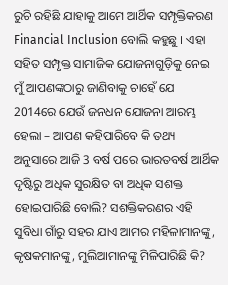ରୁଚି ରହିଛି ଯାହାକୁ ଆମେ ଆର୍ଥିକ ସମ୍ପୃକ୍ତିକରଣ Financial Inclusion ବୋଲି କହୁଛୁ । ଏହା ସହିତ ସମ୍ପୃକ୍ତ ସାମାଜିକ ଯୋଜନାଗୁଡ଼ିକୁ ନେଇ ମୁଁ ଆପଣଙ୍କଠାରୁ ଜାଣିବାକୁ ଚାହେଁ ଯେ 2014ରେ ଯେଉଁ ଜନଧନ ଯୋଜନା ଆରମ୍ଭ ହେଲା – ଆପଣ କହିପାରିବେ କି ତଥ୍ୟ ଅନୁସାରେ ଆଜି 3 ବର୍ଷ ପରେ ଭାରତବର୍ଷ ଆର୍ଥିକ ଦୃଷ୍ଟିରୁ ଅଧିକ ସୁରକ୍ଷିତ ବା ଅଧିକ ସଶକ୍ତ ହୋଇପାରିଛି ବୋଲି? ସଶକ୍ତିକରଣର ଏହି ସୁବିଧା ଗାଁରୁ ସହର ଯାଏ ଆମର ମହିଳାମାନଙ୍କୁ, କୃଷକମାନଙ୍କୁ, ମୁଲିଆମାନଙ୍କୁ ମିଳିପାରିଛି କି?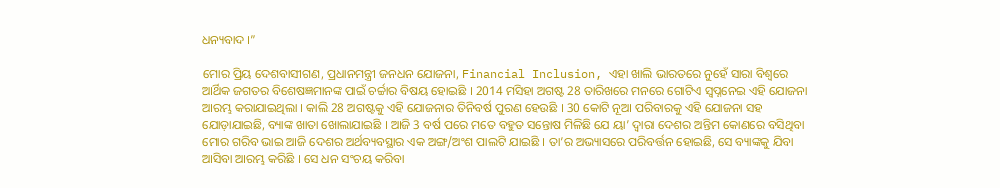ଧନ୍ୟବାଦ ।”

ମୋର ପ୍ରିୟ ଦେଶବାସୀଗଣ, ପ୍ରଧାନମନ୍ତ୍ରୀ ଜନଧନ ଯୋଜନା, Financial Inclusion, ଏହା ଖାଲି ଭାରତରେ ନୁହେଁ ସାରା ବିଶ୍ୱରେ ଆର୍ଥିକ ଜଗତର ବିଶେଷଜ୍ଞମାନଙ୍କ ପାଇଁ ଚର୍ଚ୍ଚାର ବିଷୟ ହୋଇଛି । 2014 ମସିହା ଅଗଷ୍ଟ 28 ତାରିଖରେ ମନରେ ଗୋଟିଏ ସ୍ୱପ୍ନନେଇ ଏହି ଯୋଜନା ଆରମ୍ଭ କରାଯାଇଥିଲା । କାଲି 28 ଅଗଷ୍ଟକୁ ଏହି ଯୋଜନାର ତିନିବର୍ଷ ପୁରଣ ହେଉଛି । 30 କୋଟି ନୂଆ ପରିବାରକୁ ଏହି ଯୋଜନା ସହ ଯୋଡ଼ାଯାଇଛି, ବ୍ୟାଙ୍କ ଖାତା ଖୋଲାଯାଇଛି । ଆଜି 3 ବର୍ଷ ପରେ ମତେ ବହୁତ ସନ୍ତୋଷ ମିଳିଛି ଯେ ୟା’ ଦ୍ୱାରା ଦେଶର ଅନ୍ତିମ କୋଣରେ ବସିଥିବା ମୋର ଗରିବ ଭାଇ ଆଜି ଦେଶର ଅର୍ଥବ୍ୟବସ୍ଥାର ଏକ ଅଙ୍ଗ/ଅଂଶ ପାଲଟି ଯାଇଛି । ତା’ର ଅଭ୍ୟାସରେ ପରିବର୍ତ୍ତନ ହୋଇଛି, ସେ ବ୍ୟାଙ୍କକୁ ଯିବା ଆସିବା ଆରମ୍ଭ କରିଛି । ସେ ଧନ ସଂଚୟ କରିବା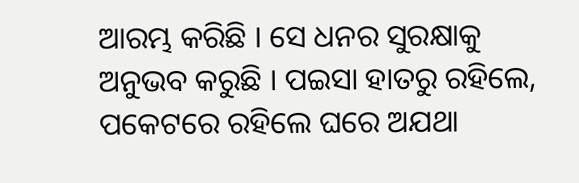ଆରମ୍ଭ କରିଛି । ସେ ଧନର ସୁରକ୍ଷାକୁ ଅନୁଭବ କରୁଛି । ପଇସା ହାତରୁ ରହିଲେ, ପକେଟରେ ରହିଲେ ଘରେ ଅଯଥା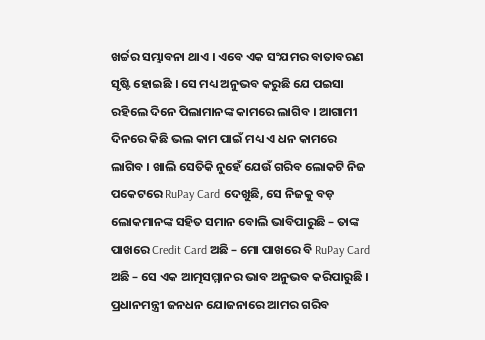ଖର୍ଚ୍ଚର ସମ୍ଭାବନା ଥାଏ । ଏବେ ଏକ ସଂଯମର ବାତାବରଣ ସୃଷ୍ଟି ହୋଇଛି । ସେ ମଧ୍ୟ ଅନୁଭବ କରୁଛି ଯେ ପଇସା ରହିଲେ ଦିନେ ପିଲାମାନଙ୍କ କାମରେ ଲାଗିବ । ଆଗାମୀ ଦିନରେ କିଛି ଭଲ କାମ ପାଇଁ ମଧ୍ୟ ଏ ଧନ କାମରେ ଲାଗିବ । ଖାଲି ସେତିକି ନୁହେଁ ଯେଉଁ ଗରିବ ଲୋକଟି ନିଜ ପକେଟରେ RuPay Card ଦେଖୁଛି, ସେ ନିଜକୁ ବଡ଼ ଲୋକମାନଙ୍କ ସହିତ ସମାନ ବୋଲି ଭାବିପାରୁଛି – ତାଙ୍କ ପାଖରେ Credit Card ଅଛି – ମୋ ପାଖରେ ବି RuPay Card ଅଛି – ସେ ଏକ ଆତ୍ମସମ୍ମାନର ଭାବ ଅନୁଭବ କରିପାରୁଛି । ପ୍ରଧାନମନ୍ତ୍ରୀ ଜନଧନ ଯୋଜନାରେ ଆମର ଗରିବ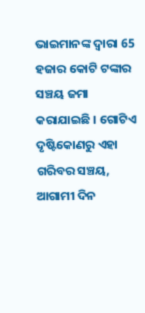ଭାଇମାନଙ୍କ ଦ୍ୱାରା 65 ହଜାର କୋଟି ଟଙ୍କାର ସଞ୍ଚୟ ଜମା କରାଯାଇଛି । ଗୋଟିଏ ଦୃଷ୍ଟିକୋଣରୁ ଏହା ଗରିବର ସଞ୍ଚୟ, ଆଗାମୀ ଦିନ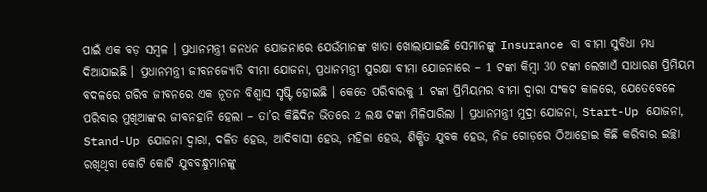ପାଇଁ ଏକ ବଡ଼ ସମ୍ବଳ । ପ୍ରଧାନମନ୍ତ୍ରୀ ଜନଧନ ଯୋଜନାରେ ଯେଉଁମାନଙ୍କ ଖାତା ଖୋଲାଯାଇଛି ସେମାନଙ୍କୁ Insurance ବା ବୀମା ସୁବିଧା ମଧ୍ୟ ଦିଆଯାଇଛି । ପ୍ରଧାନମନ୍ତ୍ରୀ ଜୀବନଜ୍ୟୋତି ବୀମା ଯୋଜନା, ପ୍ରଧାନମନ୍ତ୍ରୀ ସୁରକ୍ଷା ବୀମା ଯୋଜନାରେ – 1 ଟଙ୍କା କିମ୍ବା 30 ଟଙ୍କା ଲେଖାଏଁ ସାଧାରଣ ପ୍ରିମିୟମ ବଦଳରେ ଗରିବ ଜୀବନରେ ଏକ ନୂତନ ବିଶ୍ୱାସ ସୃଷ୍ଟି ହୋଇଛି । କେତେ ପରିବାରକୁ 1 ଟଙ୍କା ପ୍ରିମିୟମର ବୀମା ଦ୍ୱାରା ସଂକଟ କାଳରେ, ଯେତେବେଳେ ପରିବାର ମୁଖିଆଙ୍କର ଜୀବନହାନି ହେଲା – ତା’ର କିଛିଦିନ ଭିତରେ 2 ଲକ୍ଷ ଟଙ୍କା ମିଳିପାରିଲା । ପ୍ରଧାନମନ୍ତ୍ରୀ ମୁଦ୍ରା ଯୋଜନା, Start-Up ଯୋଜନା, Stand-Up ଯୋଜନା ଦ୍ୱାରା, ଦଳିତ ହେଉ, ଆଦିବାସୀ ହେଉ, ମହିଳା ହେଉ, ଶିକ୍ଷିତ ଯୁବକ ହେଉ, ନିଜ ଗୋଡ଼ରେ ଠିଆହୋଇ କିଛି କରିବାର ଇଚ୍ଛା ରଖିଥିବା କୋଟି କୋଟି ଯୁବବନ୍ଧୁମାନଙ୍କୁ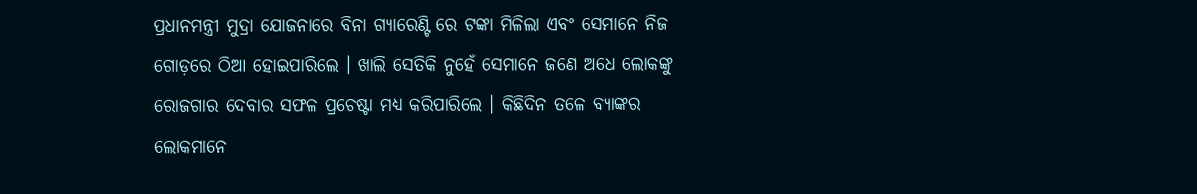ପ୍ରଧାନମନ୍ତ୍ରୀ ମୁଦ୍ରା ଯୋଜନାରେ ବିନା ଗ୍ୟାରେଣ୍ଟି ରେ ଟଙ୍କା ମିଳିଲା ଏବଂ ସେମାନେ ନିଜ ଗୋଡ଼ରେ ଠିଆ ହୋଇପାରିଲେ । ଖାଲି ସେତିକି ନୁହେଁ ସେମାନେ ଜଣେ ଅଧେ ଲୋକଙ୍କୁ ରୋଜଗାର ଦେବାର ସଫଳ ପ୍ରଚେଷ୍ଟା ମଧ୍ୟ କରିପାରିଲେ । କିଛିଦିନ ତଳେ ବ୍ୟାଙ୍କର ଲୋକମାନେ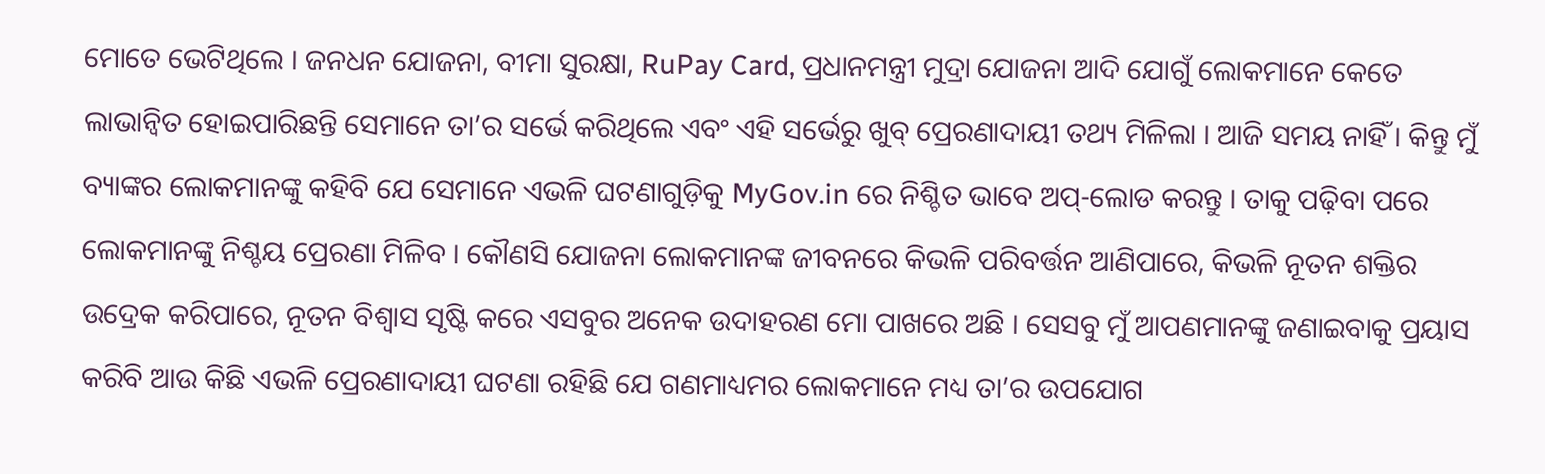ମୋତେ ଭେଟିଥିଲେ । ଜନଧନ ଯୋଜନା, ବୀମା ସୁରକ୍ଷା, RuPay Card, ପ୍ରଧାନମନ୍ତ୍ରୀ ମୁଦ୍ରା ଯୋଜନା ଆଦି ଯୋଗୁଁ ଲୋକମାନେ କେତେ ଲାଭାନ୍ୱିତ ହୋଇପାରିଛନ୍ତି ସେମାନେ ତା’ର ସର୍ଭେ କରିଥିଲେ ଏବଂ ଏହି ସର୍ଭେରୁ ଖୁବ୍ ପ୍ରେରଣାଦାୟୀ ତଥ୍ୟ ମିଳିଲା । ଆଜି ସମୟ ନାହିଁ । କିନ୍ତୁ ମୁଁ ବ୍ୟାଙ୍କର ଲୋକମାନଙ୍କୁ କହିବି ଯେ ସେମାନେ ଏଭଳି ଘଟଣାଗୁଡ଼ିକୁ MyGov.in ରେ ନିଶ୍ଚିତ ଭାବେ ଅପ୍-ଲୋଡ କରନ୍ତୁ । ତାକୁ ପଢ଼ିବା ପରେ ଲୋକମାନଙ୍କୁ ନିଶ୍ଚୟ ପ୍ରେରଣା ମିଳିବ । କୌଣସି ଯୋଜନା ଲୋକମାନଙ୍କ ଜୀବନରେ କିଭଳି ପରିବର୍ତ୍ତନ ଆଣିପାରେ, କିଭଳି ନୂତନ ଶକ୍ତିର ଉଦ୍ରେକ କରିପାରେ, ନୂତନ ବିଶ୍ୱାସ ସୃଷ୍ଟି କରେ ଏସବୁର ଅନେକ ଉଦାହରଣ ମୋ ପାଖରେ ଅଛି । ସେସବୁ ମୁଁ ଆପଣମାନଙ୍କୁ ଜଣାଇବାକୁ ପ୍ରୟାସ କରିବି ଆଉ କିଛି ଏଭଳି ପ୍ରେରଣାଦାୟୀ ଘଟଣା ରହିଛି ଯେ ଗଣମାଧ୍ୟମର ଲୋକମାନେ ମଧ୍ୟ ତା’ର ଉପଯୋଗ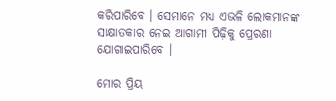କରିପାରିବେ । ସେମାନେ ମଧ୍ୟ ଏଭଳି ଲୋକମାନଙ୍କ ସାକ୍ଷାତକାର ନେଇ ଆଗାମୀ ପିଢ଼ିକୁ ପ୍ରେରଣା ଯୋଗାଇପାରିବେ ।

ମୋର ପ୍ରିୟ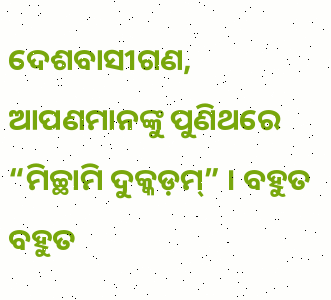ଦେଶବାସୀଗଣ, ଆପଣମାନଙ୍କୁ ପୁଣିଥରେ “ମିଚ୍ଛାମି ଦୁକ୍କଡ଼ମ୍” । ବହୁତ ବହୁତ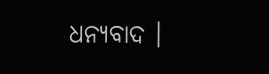ଧନ୍ୟବାଦ ।